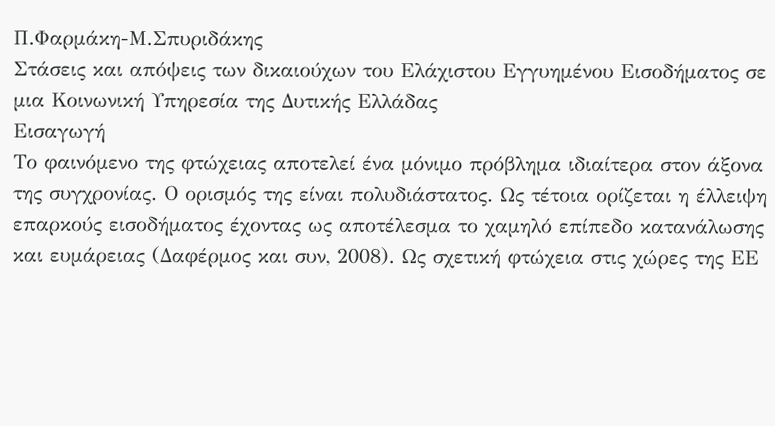Π.Φαρμάκη-Μ.Σπυριδάκης
Στάσεις και απόψεις των δικαιούχων του Ελάχιστου Εγγυημένου Εισοδήματος σε μια Κοινωνική Υπηρεσία της Δυτικής Ελλάδας
Εισαγωγή
Το φαινόμενο της φτώχειας αποτελεί ένα μόνιμο πρόβλημα ιδιαίτερα στον άξονα της συγχρονίας. Ο ορισμός της είναι πολυδιάστατος. Ως τέτοια ορίζεται η έλλειψη επαρκούς εισοδήματος έχοντας ως αποτέλεσμα το χαμηλό επίπεδο κατανάλωσης και ευμάρειας (Δαφέρμος και συν, 2008). Ως σχετική φτώχεια στις χώρες της ΕΕ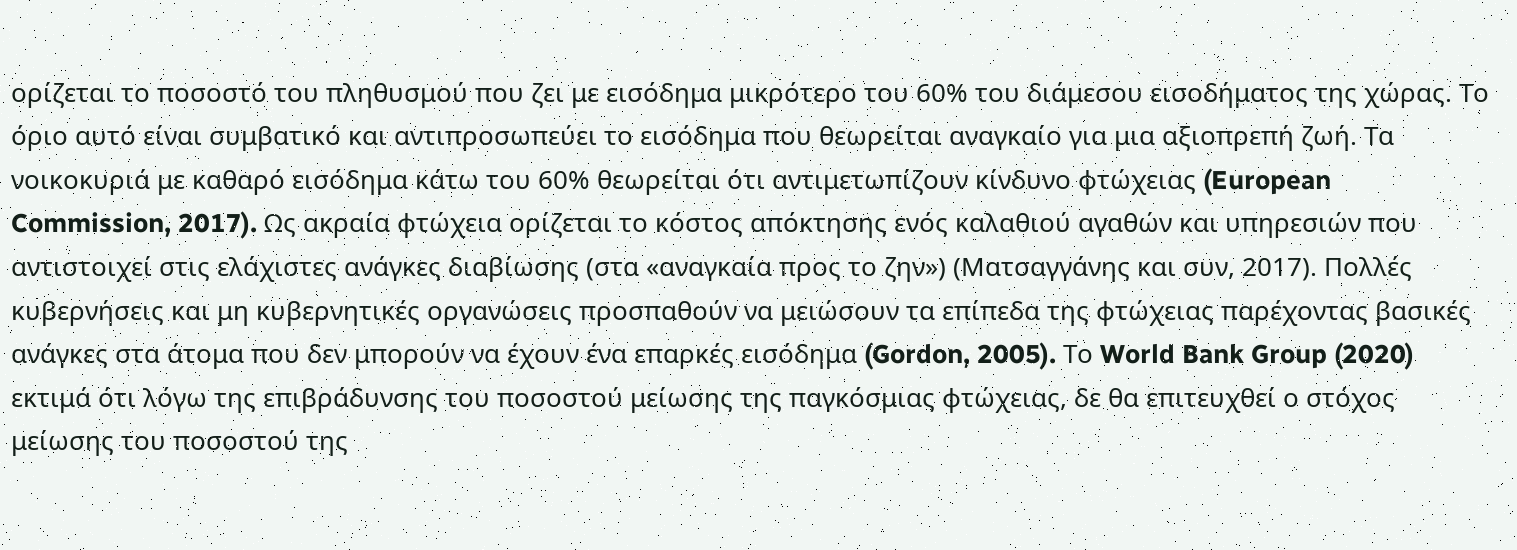ορίζεται το ποσοστό του πληθυσμού που ζει με εισόδημα μικρότερο του 60% του διάμεσου εισοδήματος της χώρας. Το όριο αυτό είναι συμβατικό και αντιπροσωπεύει το εισόδημα που θεωρείται αναγκαίο για μια αξιοπρεπή ζωή. Τα νοικοκυριά με καθαρό εισόδημα κάτω του 60% θεωρείται ότι αντιμετωπίζουν κίνδυνο φτώχειας (European Commission, 2017). Ως ακραία φτώχεια ορίζεται το κόστος απόκτησης ενός καλαθιού αγαθών και υπηρεσιών που αντιστοιχεί στις ελάχιστες ανάγκες διαβίωσης (στα «αναγκαία προς το ζην») (Ματσαγγάνης και συν, 2017). Πολλές κυβερνήσεις και μη κυβερνητικές οργανώσεις προσπαθούν να μειώσουν τα επίπεδα της φτώχειας παρέχοντας βασικές ανάγκες στα άτομα που δεν μπορούν να έχουν ένα επαρκές εισόδημα (Gordon, 2005). Το World Bank Group (2020) εκτιμά ότι λόγω της επιβράδυνσης του ποσοστού μείωσης της παγκόσμιας φτώχειας, δε θα επιτευχθεί ο στόχος μείωσης του ποσοστού της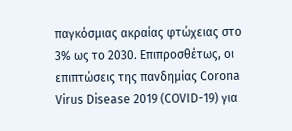παγκόσμιας ακραίας φτώχειας στο 3% ως το 2030. Επιπροσθέτως, οι επιπτώσεις της πανδημίας Corona Virus Disease 2019 (COVID-19) για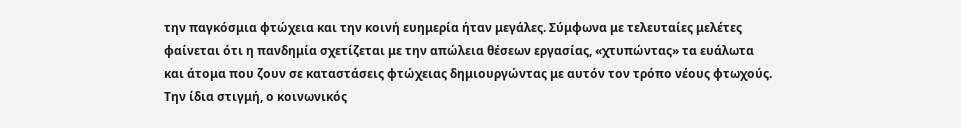την παγκόσμια φτώχεια και την κοινή ευημερία ήταν μεγάλες. Σύμφωνα με τελευταίες μελέτες φαίνεται ότι η πανδημία σχετίζεται με την απώλεια θέσεων εργασίας, «χτυπώντας» τα ευάλωτα και άτομα που ζουν σε καταστάσεις φτώχειας δημιουργώντας με αυτόν τον τρόπο νέους φτωχούς.
Την ίδια στιγμή, ο κοινωνικός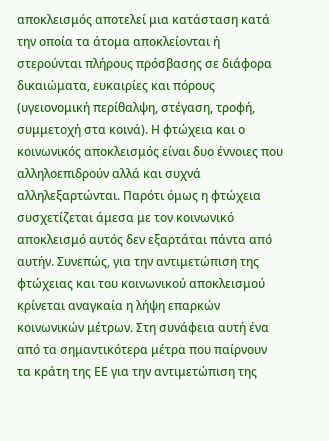αποκλεισμός αποτελεί μια κατάσταση κατά την οποία τα άτομα αποκλείονται ή στερούνται πλήρους πρόσβασης σε διάφορα δικαιώματα, ευκαιρίες και πόρους (υγειονομική περίθαλψη, στέγαση, τροφή, συμμετοχή στα κοινά). Η φτώχεια και ο κοινωνικός αποκλεισμός είναι δυο έννοιες που αλληλοεπιδρούν αλλά και συχνά αλληλεξαρτώνται. Παρότι όμως η φτώχεια συσχετίζεται άμεσα με τον κοινωνικό αποκλεισμό αυτός δεν εξαρτάται πάντα από αυτήν. Συνεπώς, για την αντιμετώπιση της φτώχειας και του κοινωνικού αποκλεισμού κρίνεται αναγκαία η λήψη επαρκών κοινωνικών μέτρων. Στη συνάφεια αυτή ένα από τα σημαντικότερα μέτρα που παίρνουν τα κράτη της ΕΕ για την αντιμετώπιση της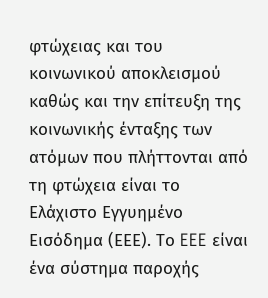φτώχειας και του κοινωνικού αποκλεισμού καθώς και την επίτευξη της κοινωνικής ένταξης των ατόμων που πλήττονται από τη φτώχεια είναι το Ελάχιστο Εγγυημένο Εισόδημα (ΕΕΕ). Το EEE είναι ένα σύστημα παροχής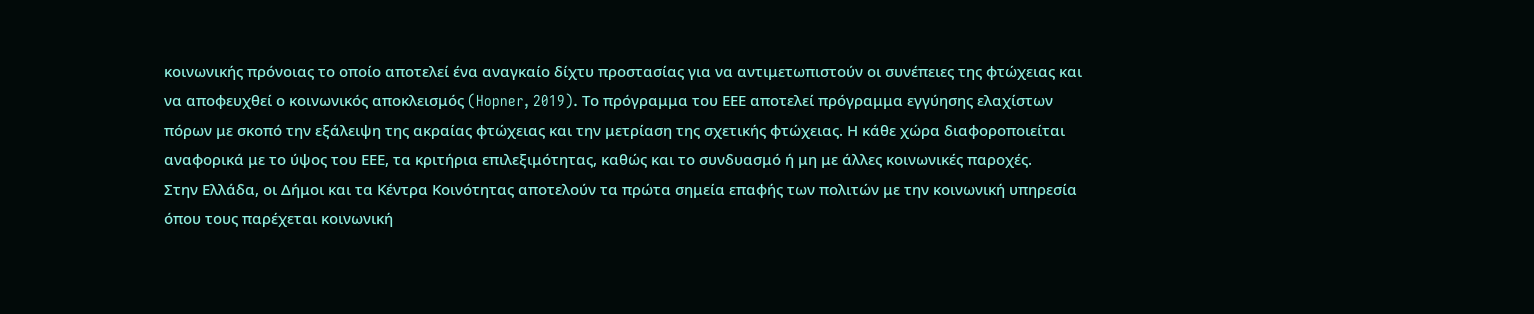κοινωνικής πρόνοιας το οποίο αποτελεί ένα αναγκαίο δίχτυ προστασίας για να αντιμετωπιστούν οι συνέπειες της φτώχειας και να αποφευχθεί ο κοινωνικός αποκλεισμός (Hopner, 2019). Το πρόγραμμα του ΕΕΕ αποτελεί πρόγραμμα εγγύησης ελαχίστων πόρων με σκοπό την εξάλειψη της ακραίας φτώχειας και την μετρίαση της σχετικής φτώχειας. Η κάθε χώρα διαφοροποιείται αναφορικά με το ύψος του ΕΕΕ, τα κριτήρια επιλεξιμότητας, καθώς και το συνδυασμό ή μη με άλλες κοινωνικές παροχές.
Στην Ελλάδα, οι Δήμοι και τα Κέντρα Κοινότητας αποτελούν τα πρώτα σημεία επαφής των πολιτών με την κοινωνική υπηρεσία όπου τους παρέχεται κοινωνική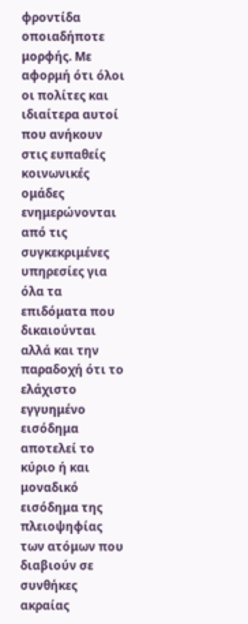φροντίδα οποιαδήποτε μορφής. Με αφορμή ότι όλοι οι πολίτες και ιδιαίτερα αυτοί που ανήκουν στις ευπαθείς κοινωνικές ομάδες ενημερώνονται από τις συγκεκριμένες υπηρεσίες για όλα τα επιδόματα που δικαιούνται αλλά και την παραδοχή ότι το ελάχιστο εγγυημένο εισόδημα αποτελεί το κύριο ή και μοναδικό εισόδημα της πλειοψηφίας των ατόμων που διαβιούν σε συνθήκες ακραίας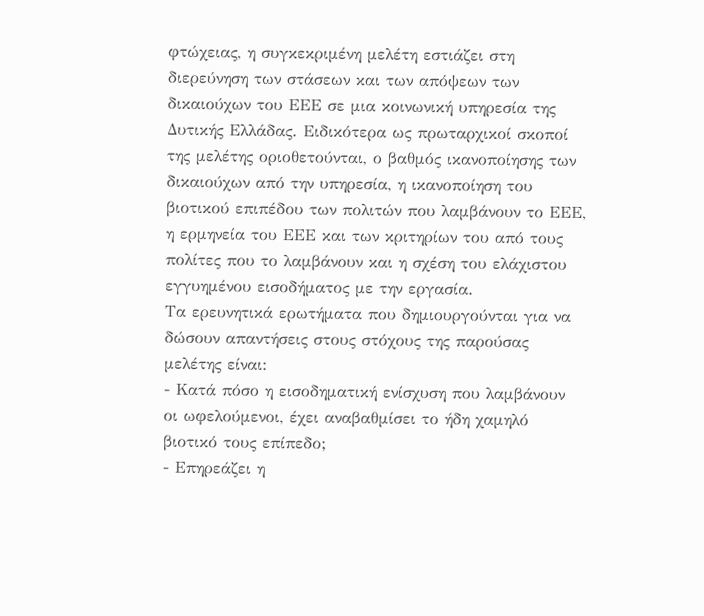φτώχειας, η συγκεκριμένη μελέτη εστιάζει στη διερεύνηση των στάσεων και των απόψεων των δικαιούχων του ΕΕΕ σε μια κοινωνική υπηρεσία της Δυτικής Ελλάδας. Ειδικότερα ως πρωταρχικοί σκοποί της μελέτης οριοθετούνται, ο βαθμός ικανοποίησης των δικαιούχων από την υπηρεσία, η ικανοποίηση του βιοτικού επιπέδου των πολιτών που λαμβάνουν το ΕΕΕ, η ερμηνεία του ΕΕΕ και των κριτηρίων του από τους πολίτες που το λαμβάνουν και η σχέση του ελάχιστου εγγυημένου εισοδήματος με την εργασία.
Τα ερευνητικά ερωτήματα που δημιουργούνται για να δώσουν απαντήσεις στους στόχους της παρούσας μελέτης είναι:
- Κατά πόσο η εισοδηματική ενίσχυση που λαμβάνουν οι ωφελούμενοι, έχει αναβαθμίσει το ήδη χαμηλό βιοτικό τους επίπεδο;
- Επηρεάζει η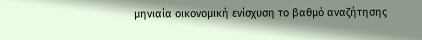μηνιαία οικονομική ενίσχυση το βαθμό αναζήτησης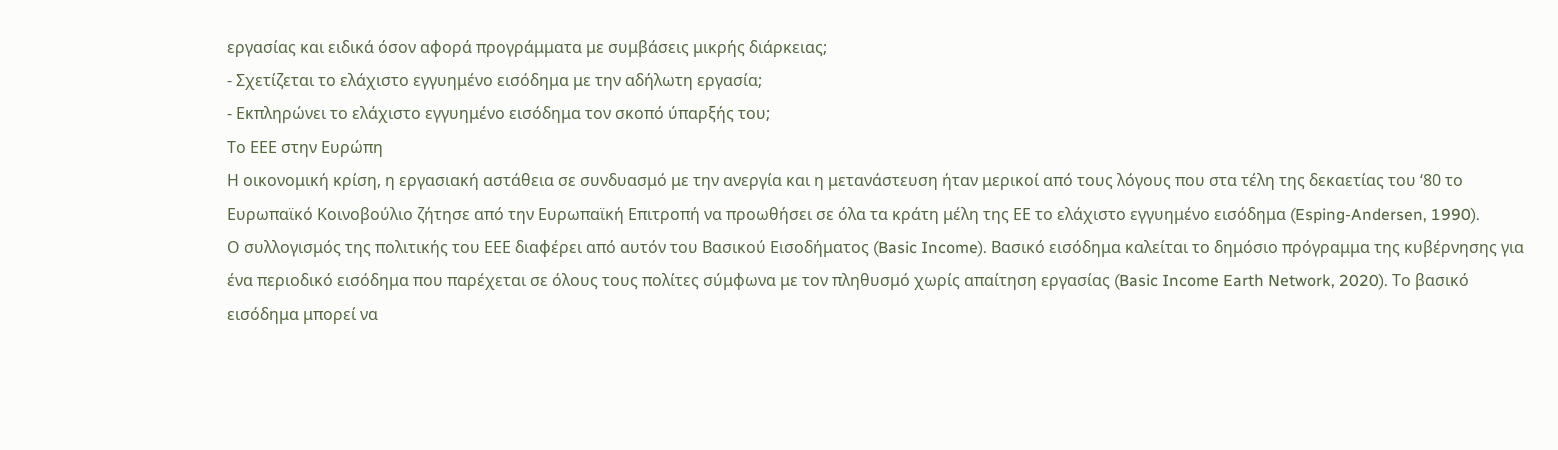εργασίας και ειδικά όσον αφορά προγράμματα με συμβάσεις μικρής διάρκειας;
- Σχετίζεται το ελάχιστο εγγυημένο εισόδημα με την αδήλωτη εργασία;
- Εκπληρώνει το ελάχιστο εγγυημένο εισόδημα τον σκοπό ύπαρξής του;
Το ΕΕΕ στην Ευρώπη
Η οικονομική κρίση, η εργασιακή αστάθεια σε συνδυασμό με την ανεργία και η μετανάστευση ήταν μερικοί από τους λόγους που στα τέλη της δεκαετίας του ‘80 το Ευρωπαϊκό Κοινοβούλιο ζήτησε από την Ευρωπαϊκή Επιτροπή να προωθήσει σε όλα τα κράτη μέλη της ΕΕ το ελάχιστο εγγυημένο εισόδημα (Esping-Andersen, 1990).
Ο συλλογισμός της πολιτικής του ΕΕΕ διαφέρει από αυτόν του Βασικού Εισοδήματος (Basic Income). Βασικό εισόδημα καλείται το δημόσιο πρόγραμμα της κυβέρνησης για ένα περιοδικό εισόδημα που παρέχεται σε όλους τους πολίτες σύμφωνα με τον πληθυσμό χωρίς απαίτηση εργασίας (Basic Income Earth Network, 2020). Το βασικό εισόδημα μπορεί να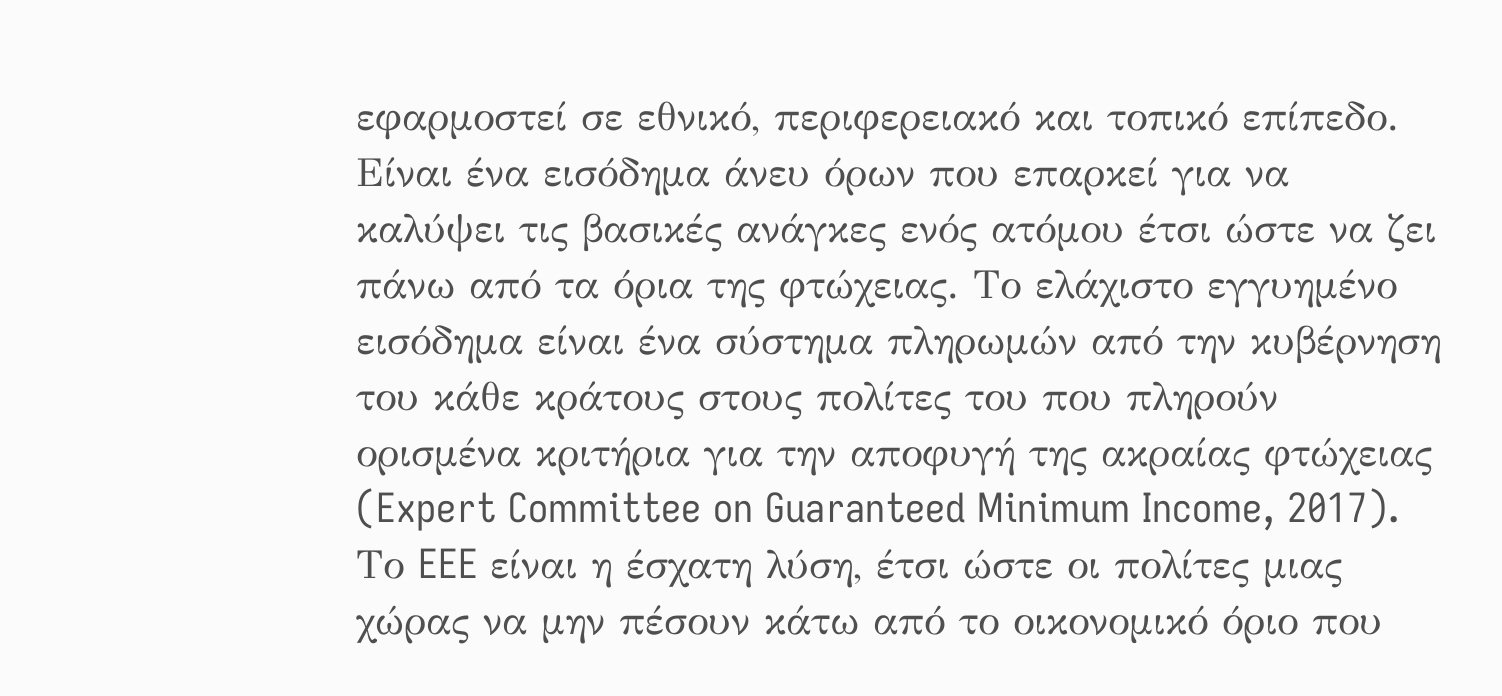εφαρμοστεί σε εθνικό, περιφερειακό και τοπικό επίπεδο. Είναι ένα εισόδημα άνευ όρων που επαρκεί για να καλύψει τις βασικές ανάγκες ενός ατόμου έτσι ώστε να ζει πάνω από τα όρια της φτώχειας. Το ελάχιστο εγγυημένο εισόδημα είναι ένα σύστημα πληρωμών από την κυβέρνηση του κάθε κράτους στους πολίτες του που πληρούν ορισμένα κριτήρια για την αποφυγή της ακραίας φτώχειας (Expert Committee on Guaranteed Minimum Income, 2017).
Το EEE είναι η έσχατη λύση, έτσι ώστε οι πολίτες μιας χώρας να μην πέσουν κάτω από το οικονομικό όριο που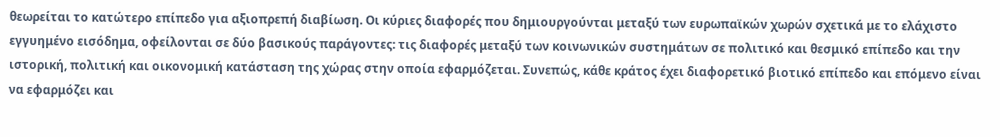θεωρείται το κατώτερο επίπεδο για αξιοπρεπή διαβίωση. Οι κύριες διαφορές που δημιουργούνται μεταξύ των ευρωπαϊκών χωρών σχετικά με το ελάχιστο εγγυημένο εισόδημα, οφείλονται σε δύο βασικούς παράγοντες: τις διαφορές μεταξύ των κοινωνικών συστημάτων σε πολιτικό και θεσμικό επίπεδο και την ιστορική, πολιτική και οικονομική κατάσταση της χώρας στην οποία εφαρμόζεται. Συνεπώς, κάθε κράτος έχει διαφορετικό βιοτικό επίπεδο και επόμενο είναι να εφαρμόζει και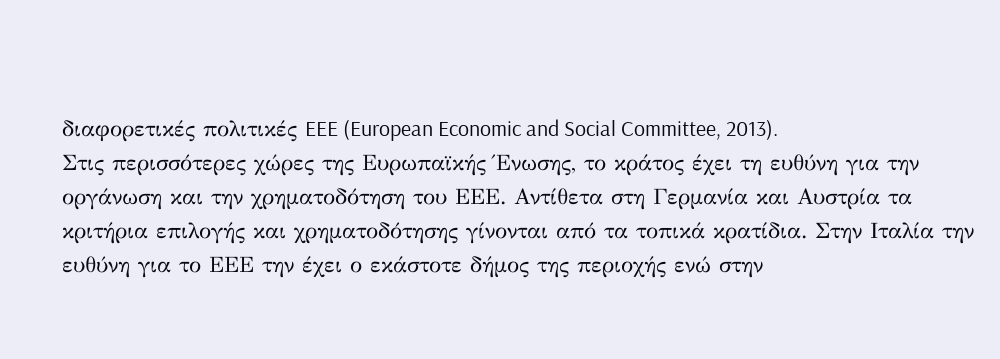διαφορετικές πολιτικές EEE (European Economic and Social Committee, 2013).
Στις περισσότερες χώρες της Ευρωπαϊκής Ένωσης, το κράτος έχει τη ευθύνη για την οργάνωση και την χρηματοδότηση του ΕΕΕ. Αντίθετα στη Γερμανία και Αυστρία τα κριτήρια επιλογής και χρηματοδότησης γίνονται από τα τοπικά κρατίδια. Στην Ιταλία την ευθύνη για το ΕΕΕ την έχει ο εκάστοτε δήμος της περιοχής ενώ στην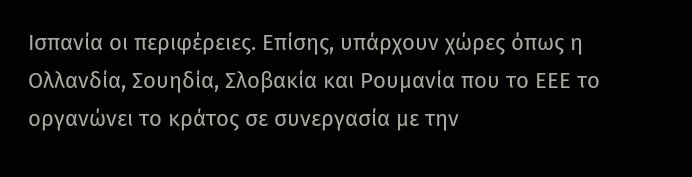Ισπανία οι περιφέρειες. Επίσης, υπάρχουν χώρες όπως η Ολλανδία, Σουηδία, Σλοβακία και Ρουμανία που το ΕΕΕ το οργανώνει το κράτος σε συνεργασία με την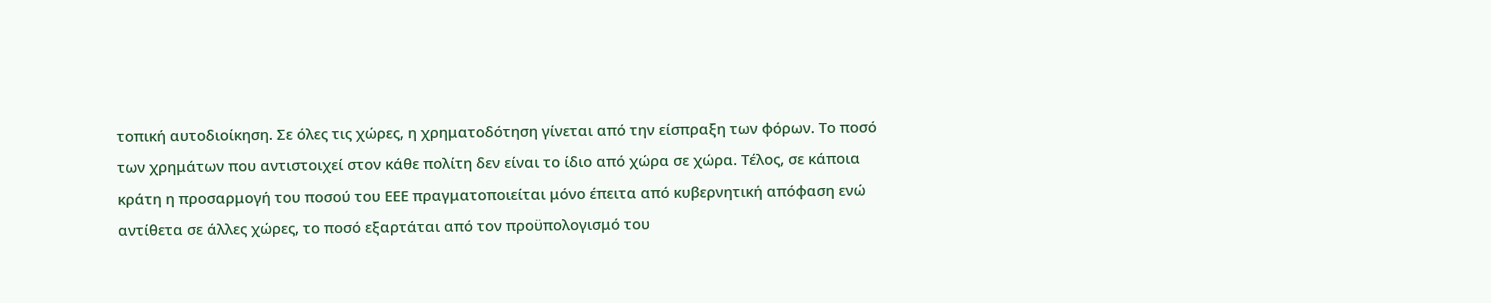τοπική αυτοδιοίκηση. Σε όλες τις χώρες, η χρηματοδότηση γίνεται από την είσπραξη των φόρων. Το ποσό των χρημάτων που αντιστοιχεί στον κάθε πολίτη δεν είναι το ίδιο από χώρα σε χώρα. Τέλος, σε κάποια κράτη η προσαρμογή του ποσού του ΕΕΕ πραγματοποιείται μόνο έπειτα από κυβερνητική απόφαση ενώ αντίθετα σε άλλες χώρες, το ποσό εξαρτάται από τον προϋπολογισμό του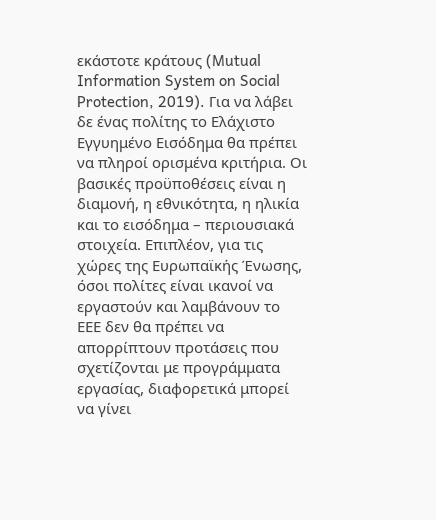εκάστοτε κράτους (Mutual Information System on Social Protection, 2019). Για να λάβει δε ένας πολίτης το Ελάχιστο Εγγυημένο Εισόδημα θα πρέπει να πληροί ορισμένα κριτήρια. Οι βασικές προϋποθέσεις είναι η διαμονή, η εθνικότητα, η ηλικία και το εισόδημα – περιουσιακά στοιχεία. Επιπλέον, για τις χώρες της Ευρωπαϊκής Ένωσης, όσοι πολίτες είναι ικανοί να εργαστούν και λαμβάνουν το ΕΕΕ δεν θα πρέπει να απορρίπτουν προτάσεις που σχετίζονται με προγράμματα εργασίας, διαφορετικά μπορεί να γίνει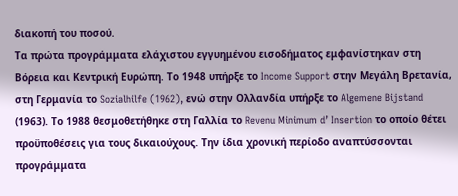διακοπή του ποσού.
Τα πρώτα προγράμματα ελάχιστου εγγυημένου εισοδήματος εμφανίστηκαν στη Βόρεια και Κεντρική Ευρώπη. Το 1948 υπήρξε το Income Support στην Μεγάλη Βρετανία, στη Γερμανία το Sozialhilfe (1962), ενώ στην Ολλανδία υπήρξε το Algemene Bijstand (1963). Το 1988 θεσμοθετήθηκε στη Γαλλία το Revenu Minimum d’ Insertion το οποίο θέτει προϋποθέσεις για τους δικαιούχους. Την ίδια χρονική περίοδο αναπτύσσονται προγράμματα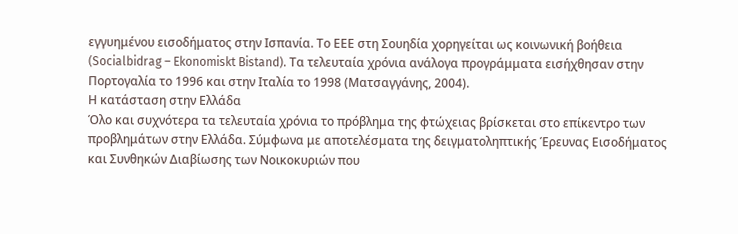εγγυημένου εισοδήματος στην Ισπανία. Το ΕΕΕ στη Σουηδία χορηγείται ως κοινωνική βοήθεια (Socialbidrag – Ekonomiskt Bistand). Τα τελευταία χρόνια ανάλογα προγράμματα εισήχθησαν στην Πορτογαλία το 1996 και στην Ιταλία το 1998 (Ματσαγγάνης, 2004).
Η κατάσταση στην Ελλάδα
Όλο και συχνότερα τα τελευταία χρόνια το πρόβλημα της φτώχειας βρίσκεται στο επίκεντρο των προβλημάτων στην Ελλάδα. Σύμφωνα με αποτελέσματα της δειγματοληπτικής Έρευνας Εισοδήματος και Συνθηκών Διαβίωσης των Νοικοκυριών που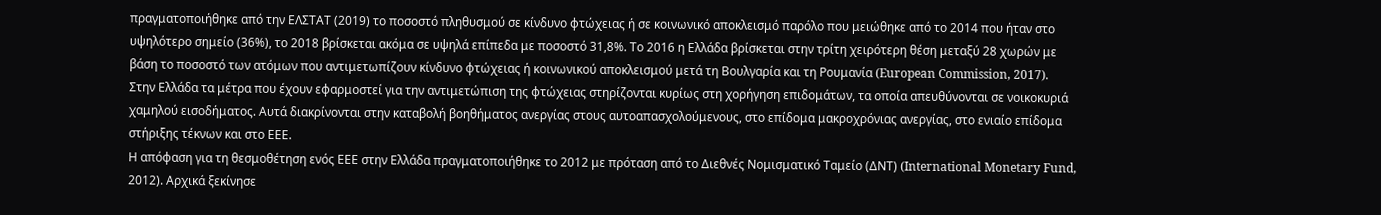πραγματοποιήθηκε από την ΕΛΣΤΑΤ (2019) το ποσοστό πληθυσμού σε κίνδυνο φτώχειας ή σε κοινωνικό αποκλεισμό παρόλο που μειώθηκε από το 2014 που ήταν στο υψηλότερο σημείο (36%), το 2018 βρίσκεται ακόμα σε υψηλά επίπεδα με ποσοστό 31,8%. Το 2016 η Ελλάδα βρίσκεται στην τρίτη χειρότερη θέση μεταξύ 28 χωρών με βάση το ποσοστό των ατόμων που αντιμετωπίζουν κίνδυνο φτώχειας ή κοινωνικού αποκλεισμού μετά τη Βουλγαρία και τη Ρουμανία (European Commission, 2017).
Στην Ελλάδα τα μέτρα που έχουν εφαρμοστεί για την αντιμετώπιση της φτώχειας στηρίζονται κυρίως στη χορήγηση επιδομάτων, τα οποία απευθύνονται σε νοικοκυριά χαμηλού εισοδήματος. Αυτά διακρίνονται στην καταβολή βοηθήματος ανεργίας στους αυτοαπασχολούμενους, στο επίδομα μακροχρόνιας ανεργίας, στο ενιαίο επίδομα στήριξης τέκνων και στο ΕΕΕ.
Η απόφαση για τη θεσμοθέτηση ενός ΕΕΕ στην Ελλάδα πραγματοποιήθηκε το 2012 με πρόταση από το Διεθνές Νομισματικό Ταμείο (ΔΝΤ) (International Monetary Fund, 2012). Αρχικά ξεκίνησε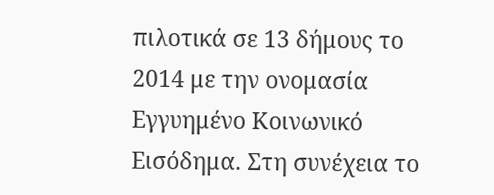πιλοτικά σε 13 δήμους το 2014 με την ονομασία Εγγυημένο Κοινωνικό Εισόδημα. Στη συνέχεια το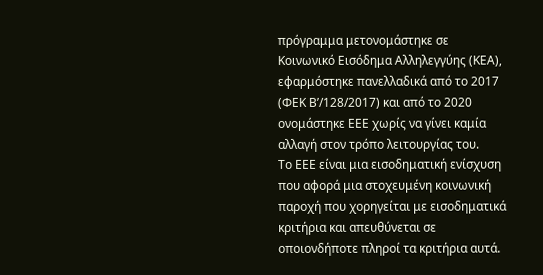πρόγραμμα μετονομάστηκε σε Κοινωνικό Εισόδημα Αλληλεγγύης (ΚΕΑ), εφαρμόστηκε πανελλαδικά από το 2017 (ΦΕΚ Β’/128/2017) και από το 2020 ονομάστηκε ΕΕΕ χωρίς να γίνει καμία αλλαγή στον τρόπο λειτουργίας του.
Το ΕΕΕ είναι μια εισοδηματική ενίσχυση που αφορά μια στοχευμένη κοινωνική παροχή που χορηγείται με εισοδηματικά κριτήρια και απευθύνεται σε οποιονδήποτε πληροί τα κριτήρια αυτά.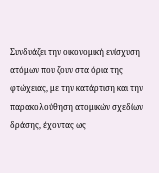Συνδυάζει την οικονομική ενίσχυση ατόμων που ζουν στα όρια της φτώχειας, με την κατάρτιση και την παρακολούθηση ατομικών σχεδίων δράσης, έχοντας ως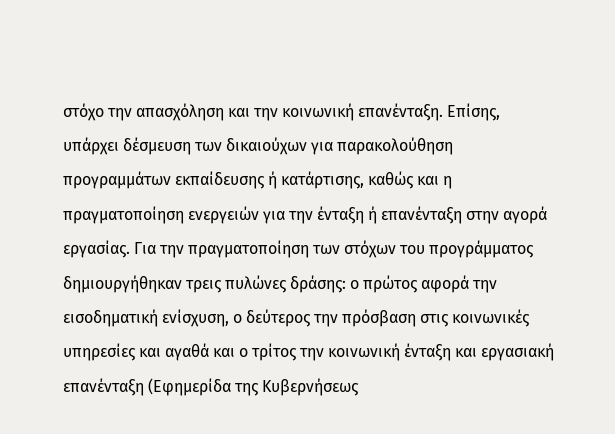στόχο την απασχόληση και την κοινωνική επανένταξη. Επίσης, υπάρχει δέσμευση των δικαιούχων για παρακολούθηση προγραμμάτων εκπαίδευσης ή κατάρτισης, καθώς και η πραγματοποίηση ενεργειών για την ένταξη ή επανένταξη στην αγορά εργασίας. Για την πραγματοποίηση των στόχων του προγράμματος δημιουργήθηκαν τρεις πυλώνες δράσης: ο πρώτος αφορά την εισοδηματική ενίσχυση, ο δεύτερος την πρόσβαση στις κοινωνικές υπηρεσίες και αγαθά και ο τρίτος την κοινωνική ένταξη και εργασιακή επανένταξη (Εφημερίδα της Κυβερνήσεως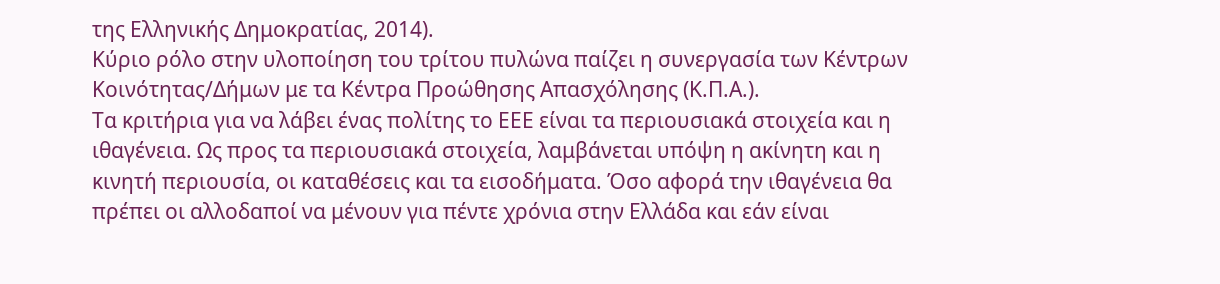της Ελληνικής Δημοκρατίας, 2014).
Κύριο ρόλο στην υλοποίηση του τρίτου πυλώνα παίζει η συνεργασία των Κέντρων Κοινότητας/Δήμων με τα Κέντρα Προώθησης Απασχόλησης (Κ.Π.Α.).
Τα κριτήρια για να λάβει ένας πολίτης το ΕΕΕ είναι τα περιουσιακά στοιχεία και η ιθαγένεια. Ως προς τα περιουσιακά στοιχεία, λαμβάνεται υπόψη η ακίνητη και η κινητή περιουσία, οι καταθέσεις και τα εισοδήματα. Όσο αφορά την ιθαγένεια θα πρέπει οι αλλοδαποί να μένουν για πέντε χρόνια στην Ελλάδα και εάν είναι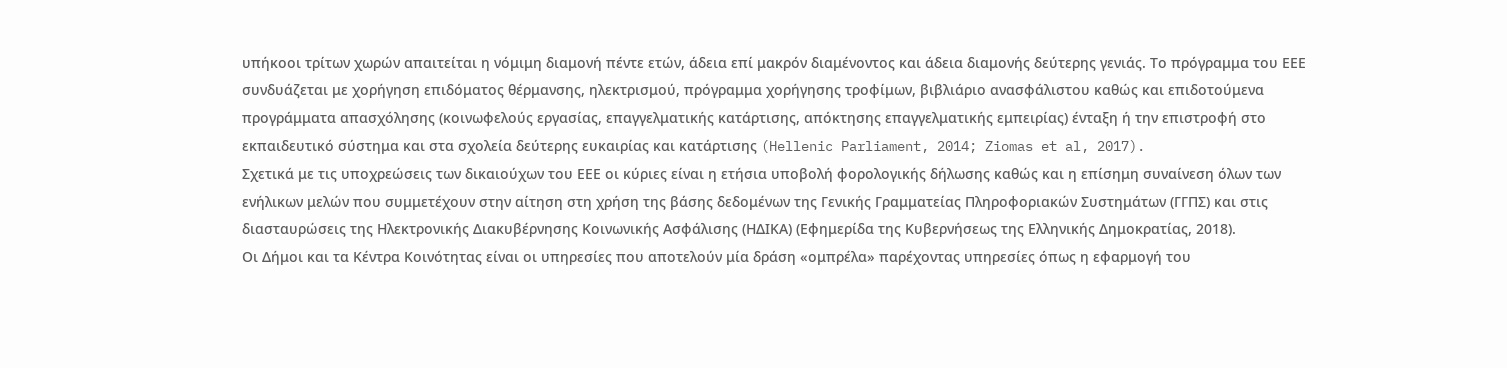υπήκοοι τρίτων χωρών απαιτείται η νόμιμη διαμονή πέντε ετών, άδεια επί μακρόν διαμένοντος και άδεια διαμονής δεύτερης γενιάς. Το πρόγραμμα του ΕΕΕ συνδυάζεται με χορήγηση επιδόματος θέρμανσης, ηλεκτρισμού, πρόγραμμα χορήγησης τροφίμων, βιβλιάριο ανασφάλιστου καθώς και επιδοτούμενα προγράμματα απασχόλησης (κοινωφελούς εργασίας, επαγγελματικής κατάρτισης, απόκτησης επαγγελματικής εμπειρίας) ένταξη ή την επιστροφή στο εκπαιδευτικό σύστημα και στα σχολεία δεύτερης ευκαιρίας και κατάρτισης (Hellenic Parliament, 2014; Ziomas et al, 2017).
Σχετικά με τις υποχρεώσεις των δικαιούχων του ΕΕΕ οι κύριες είναι η ετήσια υποβολή φορολογικής δήλωσης καθώς και η επίσημη συναίνεση όλων των ενήλικων μελών που συμμετέχουν στην αίτηση στη χρήση της βάσης δεδομένων της Γενικής Γραμματείας Πληροφοριακών Συστημάτων (ΓΓΠΣ) και στις διασταυρώσεις της Ηλεκτρονικής Διακυβέρνησης Κοινωνικής Ασφάλισης (ΗΔΙΚΑ) (Εφημερίδα της Κυβερνήσεως της Ελληνικής Δημοκρατίας, 2018).
Οι Δήμοι και τα Κέντρα Κοινότητας είναι οι υπηρεσίες που αποτελούν μία δράση «ομπρέλα» παρέχοντας υπηρεσίες όπως η εφαρμογή του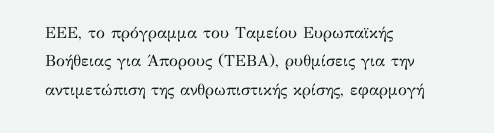ΕΕΕ, το πρόγραμμα του Ταμείου Ευρωπαϊκής Βοήθειας για Άπορους (ΤΕΒΑ), ρυθμίσεις για την αντιμετώπιση της ανθρωπιστικής κρίσης, εφαρμογή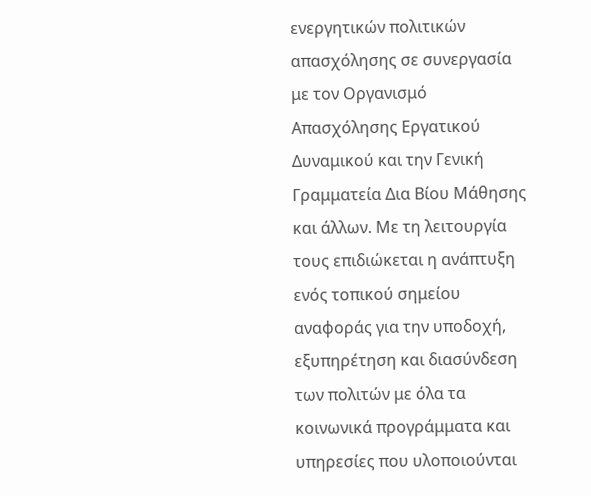ενεργητικών πολιτικών απασχόλησης σε συνεργασία με τον Οργανισμό Απασχόλησης Εργατικού Δυναμικού και την Γενική Γραμματεία Δια Βίου Μάθησης και άλλων. Με τη λειτουργία τους επιδιώκεται η ανάπτυξη ενός τοπικού σημείου αναφοράς για την υποδοχή, εξυπηρέτηση και διασύνδεση των πολιτών με όλα τα κοινωνικά προγράμματα και υπηρεσίες που υλοποιούνται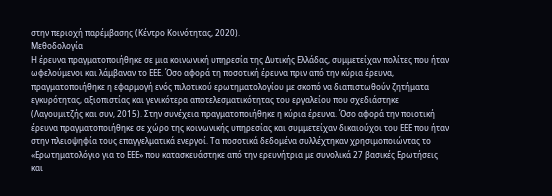στην περιοχή παρέμβασης (Κέντρο Κοινότητας, 2020).
Μεθοδολογία
Η έρευνα πραγματοποιήθηκε σε μια κοινωνική υπηρεσία της Δυτικής Ελλάδας, συμμετείχαν πολίτες που ήταν ωφελούμενοι και λάμβαναν το ΕΕΕ. Όσο αφορά τη ποσοτική έρευνα πριν από την κύρια έρευνα, πραγματοποιήθηκε η εφαρμογή ενός πιλοτικού ερωτηματολογίου με σκοπό να διαπιστωθούν ζητήματα εγκυρότητας, αξιοπιστίας και γενικότερα αποτελεσματικότητας του εργαλείου που σχεδιάστηκε (Λαγουμιτζής και συν, 2015). Στην συνέχεια πραγματοποιήθηκε η κύρια έρευνα. Όσο αφορά την ποιοτική έρευνα πραγματοποιήθηκε σε χώρο της κοινωνικής υπηρεσίας και συμμετείχαν δικαιούχοι του ΕΕΕ που ήταν στην πλειοψηφία τους επαγγελματικά ενεργοί. Τα ποσοτικά δεδομένα συλλέχτηκαν χρησιμοποιώντας το «Ερωτηματολόγιο για το ΕΕΕ» που κατασκευάστηκε από την ερευνήτρια με συνολικά 27 βασικές Ερωτήσεις και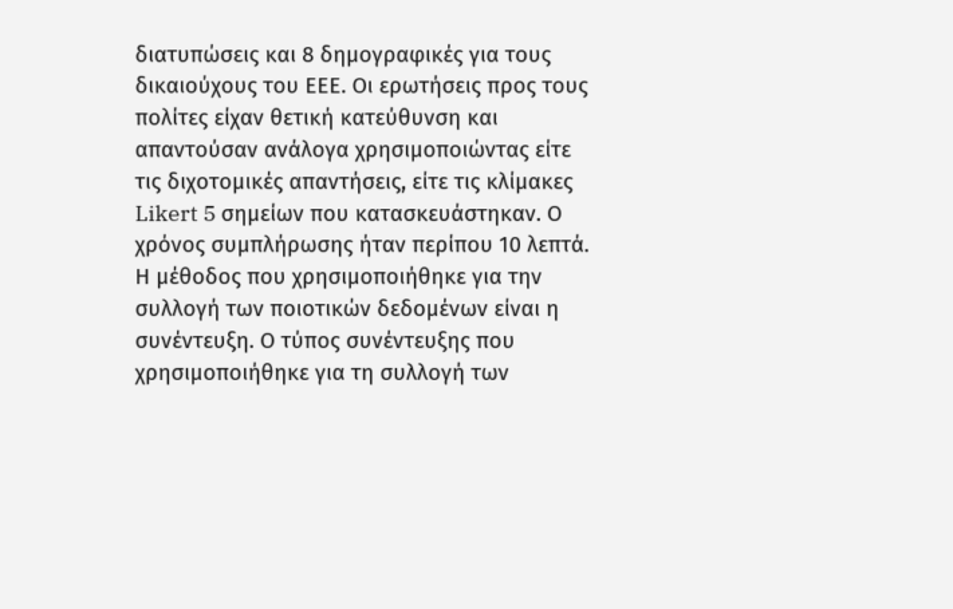διατυπώσεις και 8 δημογραφικές για τους δικαιούχους του ΕΕΕ. Οι ερωτήσεις προς τους πολίτες είχαν θετική κατεύθυνση και απαντούσαν ανάλογα χρησιμοποιώντας είτε τις διχοτομικές απαντήσεις, είτε τις κλίμακες Likert 5 σημείων που κατασκευάστηκαν. Ο χρόνος συμπλήρωσης ήταν περίπου 10 λεπτά.
Η μέθοδος που χρησιμοποιήθηκε για την συλλογή των ποιοτικών δεδομένων είναι η συνέντευξη. Ο τύπος συνέντευξης που χρησιμοποιήθηκε για τη συλλογή των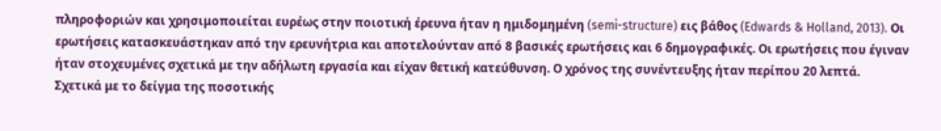πληροφοριών και χρησιμοποιείται ευρέως στην ποιοτική έρευνα ήταν η ημιδομημένη (semi-structure) εις βάθος (Edwards & Holland, 2013). Οι ερωτήσεις κατασκευάστηκαν από την ερευνήτρια και αποτελούνταν από 8 βασικές ερωτήσεις και 6 δημογραφικές. Οι ερωτήσεις που έγιναν ήταν στοχευμένες σχετικά με την αδήλωτη εργασία και είχαν θετική κατεύθυνση. Ο χρόνος της συνέντευξης ήταν περίπου 20 λεπτά.
Σχετικά με το δείγμα της ποσοτικής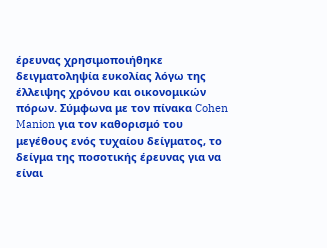έρευνας χρησιμοποιήθηκε δειγματοληψία ευκολίας λόγω της έλλειψης χρόνου και οικονομικών πόρων. Σύμφωνα με τον πίνακα Cohen Manion για τον καθορισμό του μεγέθους ενός τυχαίου δείγματος, το δείγμα της ποσοτικής έρευνας για να είναι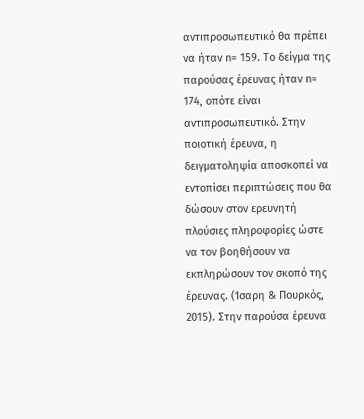αντιπροσωπευτικό θα πρέπει να ήταν n= 159. Το δείγμα της παρούσας έρευνας ήταν n= 174, οπότε είναι αντιπροσωπευτικό. Στην ποιοτική έρευνα, η δειγματοληψία αποσκοπεί να εντοπίσει περιπτώσεις που θα δώσουν στον ερευνητή πλούσιες πληροφορίες ώστε να τον βοηθήσουν να εκπληρώσουν τον σκοπό της έρευνας. (Ίσαρη & Πουρκός, 2015). Στην παρούσα έρευνα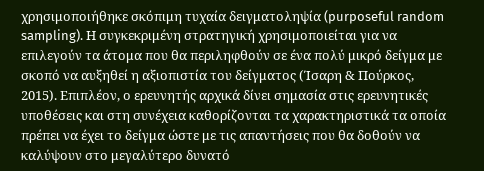χρησιμοποιήθηκε σκόπιμη τυχαία δειγματοληψία (purposeful random sampling). Η συγκεκριμένη στρατηγική χρησιμοποιείται για να επιλεγούν τα άτομα που θα περιληφθούν σε ένα πολύ μικρό δείγμα με σκοπό να αυξηθεί η αξιοπιστία του δείγματος (Ίσαρη & Πούρκος, 2015). Επιπλέον, ο ερευνητής αρχικά δίνει σημασία στις ερευνητικές υποθέσεις και στη συνέχεια καθορίζονται τα χαρακτηριστικά τα οποία πρέπει να έχει το δείγμα ώστε με τις απαντήσεις που θα δοθούν να καλύψουν στο μεγαλύτερο δυνατό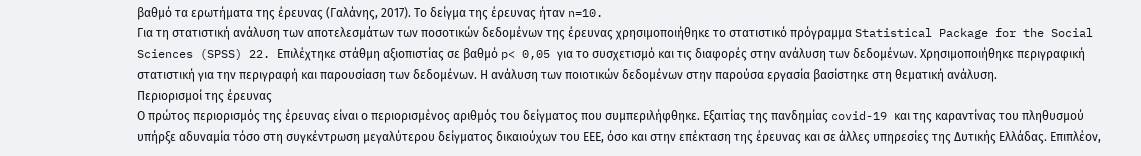βαθμό τα ερωτήματα της έρευνας (Γαλάνης, 2017). Το δείγμα της έρευνας ήταν n=10.
Για τη στατιστική ανάλυση των αποτελεσμάτων των ποσοτικών δεδομένων της έρευνας χρησιμοποιήθηκε το στατιστικό πρόγραμμα Statistical Package for the Social Sciences (SPSS) 22. Επιλέχτηκε στάθμη αξιοπιστίας σε βαθμό p< 0,05 για το συσχετισμό και τις διαφορές στην ανάλυση των δεδομένων. Χρησιμοποιήθηκε περιγραφική στατιστική για την περιγραφή και παρουσίαση των δεδομένων. Η ανάλυση των ποιοτικών δεδομένων στην παρούσα εργασία βασίστηκε στη θεματική ανάλυση.
Περιορισμοί της έρευνας
Ο πρώτος περιορισμός της έρευνας είναι ο περιορισμένος αριθμός του δείγματος που συμπεριλήφθηκε. Εξαιτίας της πανδημίας covid-19 και της καραντίνας του πληθυσμού υπήρξε αδυναμία τόσο στη συγκέντρωση μεγαλύτερου δείγματος δικαιούχων του ΕΕΕ, όσο και στην επέκταση της έρευνας και σε άλλες υπηρεσίες της Δυτικής Ελλάδας. Επιπλέον,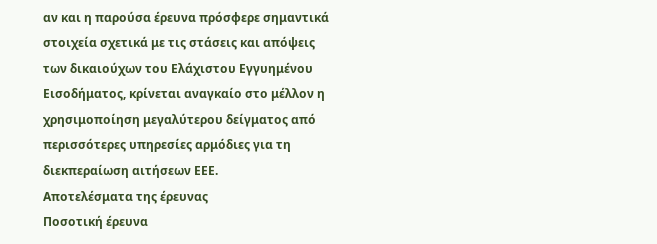αν και η παρούσα έρευνα πρόσφερε σημαντικά στοιχεία σχετικά με τις στάσεις και απόψεις των δικαιούχων του Ελάχιστου Εγγυημένου Εισοδήματος, κρίνεται αναγκαίο στο μέλλον η χρησιμοποίηση μεγαλύτερου δείγματος από περισσότερες υπηρεσίες αρμόδιες για τη διεκπεραίωση αιτήσεων ΕΕΕ.
Αποτελέσματα της έρευνας
Ποσοτική έρευνα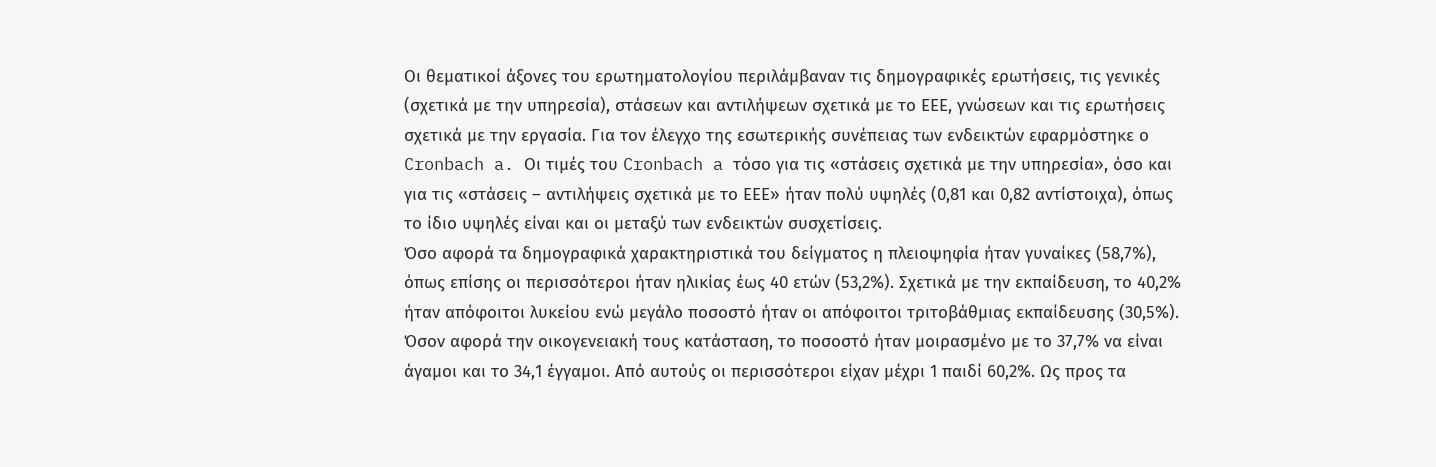Οι θεματικοί άξονες του ερωτηματολογίου περιλάμβαναν τις δημογραφικές ερωτήσεις, τις γενικές (σχετικά με την υπηρεσία), στάσεων και αντιλήψεων σχετικά με το ΕΕΕ, γνώσεων και τις ερωτήσεις σχετικά με την εργασία. Για τον έλεγχο της εσωτερικής συνέπειας των ενδεικτών εφαρμόστηκε ο Cronbach a. Οι τιμές του Cronbach a τόσο για τις «στάσεις σχετικά με την υπηρεσία», όσο και για τις «στάσεις – αντιλήψεις σχετικά με το ΕΕΕ» ήταν πολύ υψηλές (0,81 και 0,82 αντίστοιχα), όπως το ίδιο υψηλές είναι και οι μεταξύ των ενδεικτών συσχετίσεις.
Όσο αφορά τα δημογραφικά χαρακτηριστικά του δείγματος η πλειοψηφία ήταν γυναίκες (58,7%), όπως επίσης οι περισσότεροι ήταν ηλικίας έως 40 ετών (53,2%). Σχετικά με την εκπαίδευση, το 40,2% ήταν απόφοιτοι λυκείου ενώ μεγάλο ποσοστό ήταν οι απόφοιτοι τριτοβάθμιας εκπαίδευσης (30,5%). Όσον αφορά την οικογενειακή τους κατάσταση, το ποσοστό ήταν μοιρασμένο με το 37,7% να είναι άγαμοι και το 34,1 έγγαμοι. Από αυτούς οι περισσότεροι είχαν μέχρι 1 παιδί 60,2%. Ως προς τα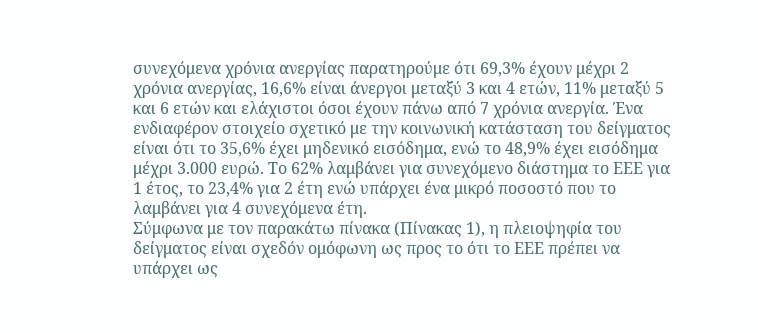συνεχόμενα χρόνια ανεργίας παρατηρούμε ότι 69,3% έχουν μέχρι 2 χρόνια ανεργίας, 16,6% είναι άνεργοι μεταξύ 3 και 4 ετών, 11% μεταξύ 5 και 6 ετών και ελάχιστοι όσοι έχουν πάνω από 7 χρόνια ανεργία. Ένα ενδιαφέρον στοιχείο σχετικό με την κοινωνική κατάσταση του δείγματος είναι ότι το 35,6% έχει μηδενικό εισόδημα, ενώ το 48,9% έχει εισόδημα μέχρι 3.000 ευρώ. Το 62% λαμβάνει για συνεχόμενο διάστημα το ΕΕΕ για 1 έτος, το 23,4% για 2 έτη ενώ υπάρχει ένα μικρό ποσοστό που το λαμβάνει για 4 συνεχόμενα έτη.
Σύμφωνα με τον παρακάτω πίνακα (Πίνακας 1), η πλειοψηφία του δείγματος είναι σχεδόν ομόφωνη ως προς το ότι το ΕΕΕ πρέπει να υπάρχει ως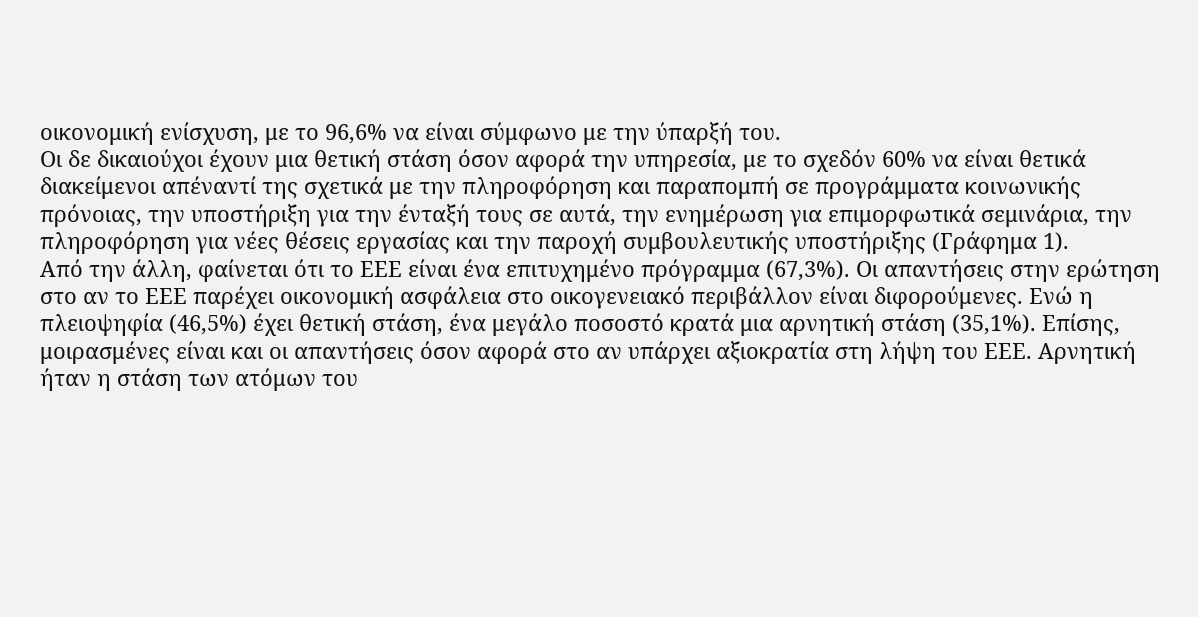οικονομική ενίσχυση, με το 96,6% να είναι σύμφωνο με την ύπαρξή του.
Οι δε δικαιούχοι έχουν μια θετική στάση όσον αφορά την υπηρεσία, με το σχεδόν 60% να είναι θετικά διακείμενοι απέναντί της σχετικά με την πληροφόρηση και παραπομπή σε προγράμματα κοινωνικής πρόνοιας, την υποστήριξη για την ένταξή τους σε αυτά, την ενημέρωση για επιμορφωτικά σεμινάρια, την πληροφόρηση για νέες θέσεις εργασίας και την παροχή συμβουλευτικής υποστήριξης (Γράφημα 1).
Από την άλλη, φαίνεται ότι το ΕΕΕ είναι ένα επιτυχημένο πρόγραμμα (67,3%). Οι απαντήσεις στην ερώτηση στο αν το ΕΕΕ παρέχει οικονομική ασφάλεια στο οικογενειακό περιβάλλον είναι διφορούμενες. Ενώ η πλειοψηφία (46,5%) έχει θετική στάση, ένα μεγάλο ποσοστό κρατά μια αρνητική στάση (35,1%). Επίσης, μοιρασμένες είναι και οι απαντήσεις όσον αφορά στο αν υπάρχει αξιοκρατία στη λήψη του ΕΕΕ. Αρνητική ήταν η στάση των ατόμων του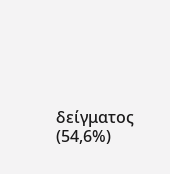δείγματος (54,6%)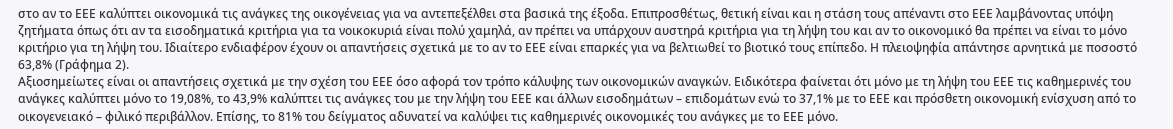στο αν το ΕΕΕ καλύπτει οικονομικά τις ανάγκες της οικογένειας για να αντεπεξέλθει στα βασικά της έξοδα. Επιπροσθέτως, θετική είναι και η στάση τους απέναντι στο ΕΕΕ λαμβάνοντας υπόψη ζητήματα όπως ότι αν τα εισοδηματικά κριτήρια για τα νοικοκυριά είναι πολύ χαμηλά, αν πρέπει να υπάρχουν αυστηρά κριτήρια για τη λήψη του και αν το οικονομικό θα πρέπει να είναι το μόνο κριτήριο για τη λήψη του. Ιδιαίτερο ενδιαφέρον έχουν οι απαντήσεις σχετικά με το αν το ΕΕΕ είναι επαρκές για να βελτιωθεί το βιοτικό τους επίπεδο. Η πλειοψηφία απάντησε αρνητικά με ποσοστό 63,8% (Γράφημα 2).
Αξιοσημείωτες είναι οι απαντήσεις σχετικά με την σχέση του ΕΕΕ όσο αφορά τον τρόπο κάλυψης των οικονομικών αναγκών. Ειδικότερα φαίνεται ότι μόνο με τη λήψη του ΕΕΕ τις καθημερινές του ανάγκες καλύπτει μόνο το 19,08%, το 43,9% καλύπτει τις ανάγκες του με την λήψη του ΕΕΕ και άλλων εισοδημάτων – επιδομάτων ενώ το 37,1% με το ΕΕΕ και πρόσθετη οικονομική ενίσχυση από το οικογενειακό – φιλικό περιβάλλον. Επίσης, το 81% του δείγματος αδυνατεί να καλύψει τις καθημερινές οικονομικές του ανάγκες με το ΕΕΕ μόνο.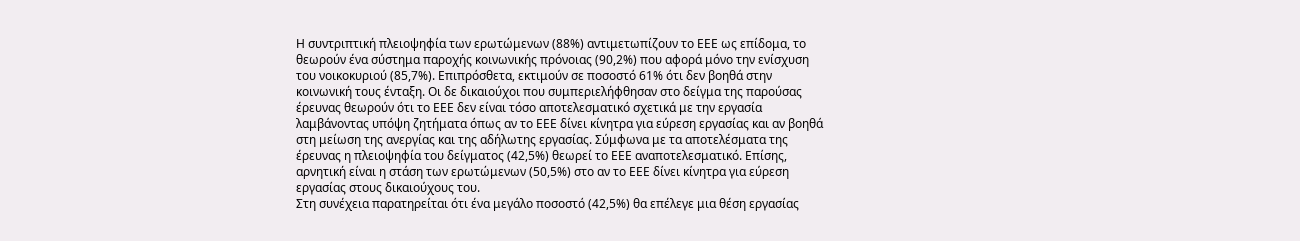Η συντριπτική πλειοψηφία των ερωτώμενων (88%) αντιμετωπίζουν το ΕΕΕ ως επίδομα, το θεωρούν ένα σύστημα παροχής κοινωνικής πρόνοιας (90,2%) που αφορά μόνο την ενίσχυση του νοικοκυριού (85,7%). Επιπρόσθετα, εκτιμούν σε ποσοστό 61% ότι δεν βοηθά στην κοινωνική τους ένταξη. Οι δε δικαιούχοι που συμπεριελήφθησαν στο δείγμα της παρούσας έρευνας θεωρούν ότι το ΕΕΕ δεν είναι τόσο αποτελεσματικό σχετικά με την εργασία λαμβάνοντας υπόψη ζητήματα όπως αν το ΕΕΕ δίνει κίνητρα για εύρεση εργασίας και αν βοηθά στη μείωση της ανεργίας και της αδήλωτης εργασίας. Σύμφωνα με τα αποτελέσματα της έρευνας η πλειοψηφία του δείγματος (42,5%) θεωρεί το ΕΕΕ αναποτελεσματικό. Επίσης, αρνητική είναι η στάση των ερωτώμενων (50,5%) στο αν το ΕΕΕ δίνει κίνητρα για εύρεση εργασίας στους δικαιούχους του.
Στη συνέχεια παρατηρείται ότι ένα μεγάλο ποσοστό (42,5%) θα επέλεγε μια θέση εργασίας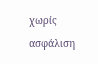χωρίς ασφάλιση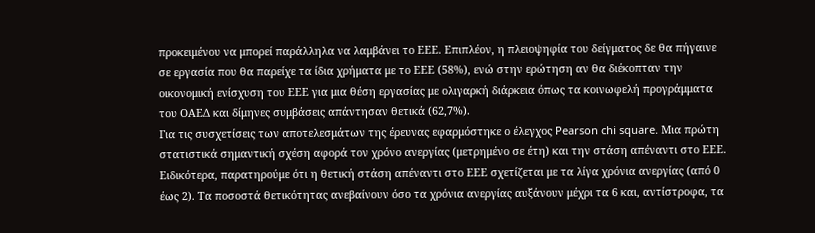προκειμένου να μπορεί παράλληλα να λαμβάνει το ΕΕΕ. Επιπλέον, η πλειοψηφία του δείγματος δε θα πήγαινε σε εργασία που θα παρείχε τα ίδια χρήματα με το ΕΕΕ (58%), ενώ στην ερώτηση αν θα διέκοπταν την οικονομική ενίσχυση του ΕΕΕ για μια θέση εργασίας με ολιγαρκή διάρκεια όπως τα κοινωφελή προγράμματα του ΟΑΕΔ και δίμηνες συμβάσεις απάντησαν θετικά (62,7%).
Για τις συσχετίσεις των αποτελεσμάτων της έρευνας εφαρμόστηκε ο έλεγχος Pearson chi square. Μια πρώτη στατιστικά σημαντική σχέση αφορά τον χρόνο ανεργίας (μετρημένο σε έτη) και την στάση απέναντι στο ΕΕΕ. Ειδικότερα, παρατηρούμε ότι η θετική στάση απέναντι στο ΕΕΕ σχετίζεται με τα λίγα χρόνια ανεργίας (από 0 έως 2). Τα ποσοστά θετικότητας ανεβαίνουν όσο τα χρόνια ανεργίας αυξάνουν μέχρι τα 6 και, αντίστροφα, τα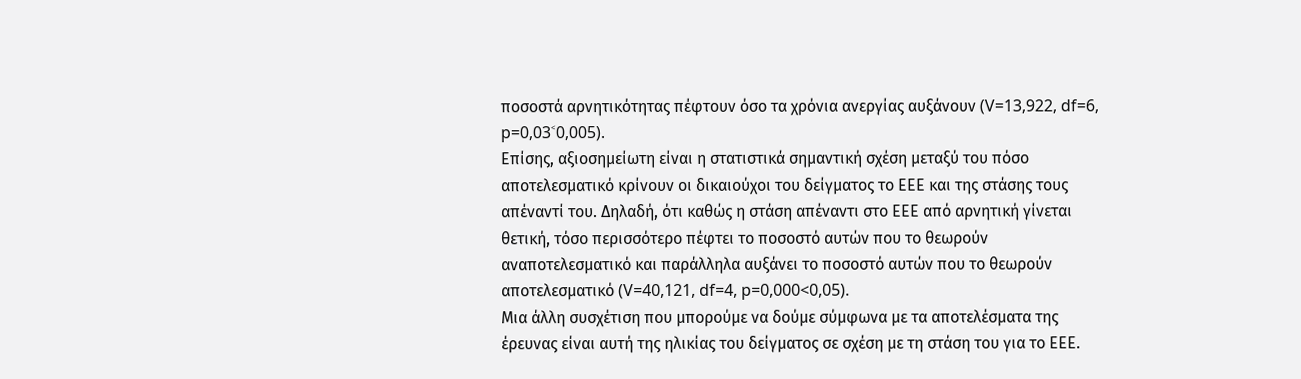ποσοστά αρνητικότητας πέφτουν όσο τα χρόνια ανεργίας αυξάνουν (V=13,922, df=6, p=0,03˂0,005).
Επίσης, αξιοσημείωτη είναι η στατιστικά σημαντική σχέση μεταξύ του πόσο αποτελεσματικό κρίνουν οι δικαιούχοι του δείγματος το ΕΕΕ και της στάσης τους απέναντί του. Δηλαδή, ότι καθώς η στάση απέναντι στο ΕΕΕ από αρνητική γίνεται θετική, τόσο περισσότερο πέφτει το ποσοστό αυτών που το θεωρούν αναποτελεσματικό και παράλληλα αυξάνει το ποσοστό αυτών που το θεωρούν αποτελεσματικό (V=40,121, df=4, p=0,000<0,05).
Μια άλλη συσχέτιση που μπορούμε να δούμε σύμφωνα με τα αποτελέσματα της έρευνας είναι αυτή της ηλικίας του δείγματος σε σχέση με τη στάση του για το ΕΕΕ.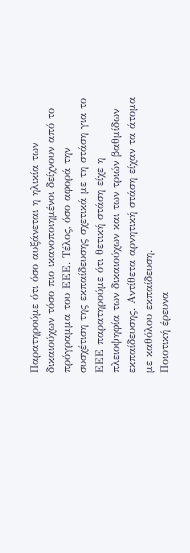Παρατηρούμε ότι όσο αυξάνεται η ηλικία των δικαιούχων τόσο πιο ικανοποιημένοι δείχνουν από το πρόγραμμα του ΕΕΕ. Τέλος, όσο αφορά την συσχέτιση της εκπαίδευσης σχετικά με τη στάση για το ΕΕΕ παρατηρούμε ότι θετική στάση είχε η πλειοψηφία των δικαιούχων και των τριών βαθμίδων εκπαίδευσης. Αντίθετα αρνητική στάση είχαν τα άτομα με καθόλου εκπαίδευση.
Ποιοτική έρευνα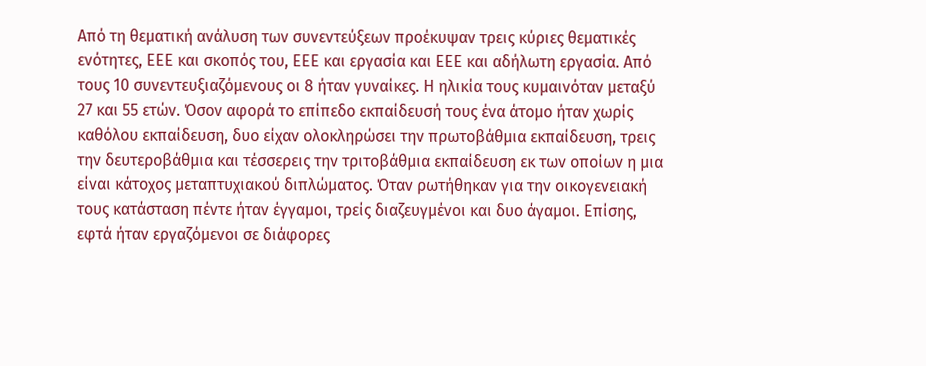Από τη θεματική ανάλυση των συνεντεύξεων προέκυψαν τρεις κύριες θεματικές ενότητες, ΕΕΕ και σκοπός του, ΕΕΕ και εργασία και ΕΕΕ και αδήλωτη εργασία. Από τους 10 συνεντευξιαζόμενους οι 8 ήταν γυναίκες. Η ηλικία τους κυμαινόταν μεταξύ 27 και 55 ετών. Όσον αφορά το επίπεδο εκπαίδευσή τους ένα άτομο ήταν χωρίς καθόλου εκπαίδευση, δυο είχαν ολοκληρώσει την πρωτοβάθμια εκπαίδευση, τρεις την δευτεροβάθμια και τέσσερεις την τριτοβάθμια εκπαίδευση εκ των οποίων η μια είναι κάτοχος μεταπτυχιακού διπλώματος. Όταν ρωτήθηκαν για την οικογενειακή τους κατάσταση πέντε ήταν έγγαμοι, τρείς διαζευγμένοι και δυο άγαμοι. Επίσης, εφτά ήταν εργαζόμενοι σε διάφορες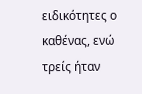ειδικότητες ο καθένας, ενώ τρείς ήταν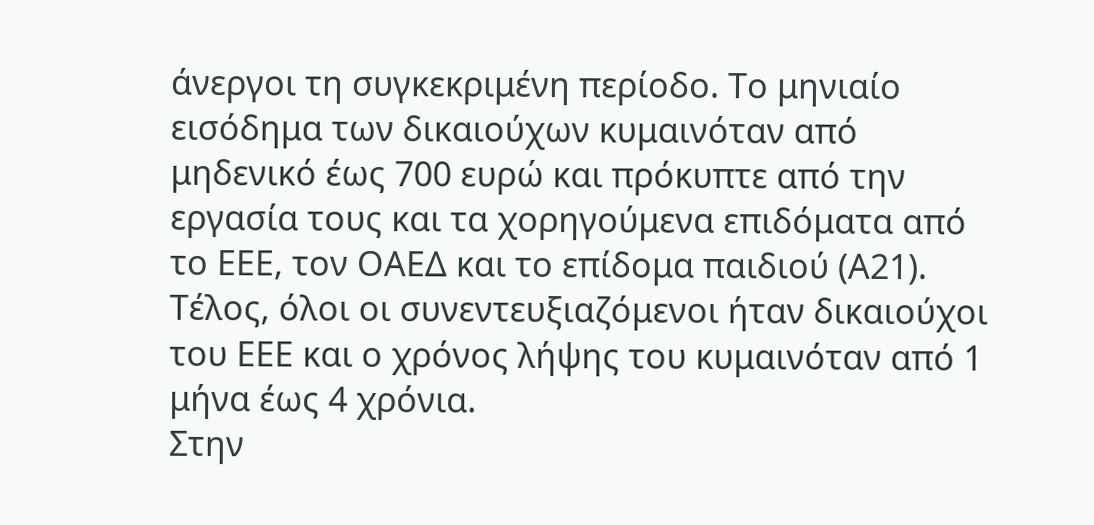άνεργοι τη συγκεκριμένη περίοδο. Το μηνιαίο εισόδημα των δικαιούχων κυμαινόταν από μηδενικό έως 700 ευρώ και πρόκυπτε από την εργασία τους και τα χορηγούμενα επιδόματα από το ΕΕΕ, τον ΟΑΕΔ και το επίδομα παιδιού (Α21). Τέλος, όλοι οι συνεντευξιαζόμενοι ήταν δικαιούχοι του ΕΕΕ και ο χρόνος λήψης του κυμαινόταν από 1 μήνα έως 4 χρόνια.
Στην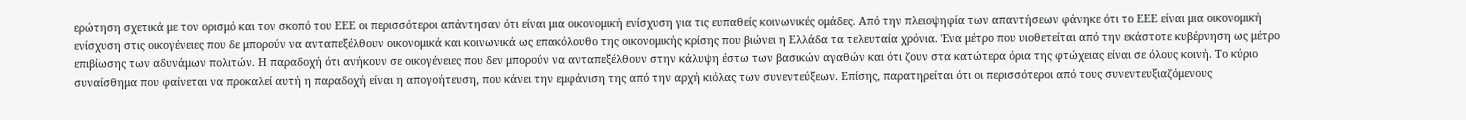ερώτηση σχετικά με τον ορισμό και τον σκοπό του ΕΕΕ οι περισσότεροι απάντησαν ότι είναι μια οικονομική ενίσχυση για τις ευπαθείς κοινωνικές ομάδες. Από την πλειοψηφία των απαντήσεων φάνηκε ότι το ΕΕΕ είναι μια οικονομική ενίσχυση στις οικογένειες που δε μπορούν να ανταπεξέλθουν οικονομικά και κοινωνικά ως επακόλουθο της οικονομικής κρίσης που βιώνει η Ελλάδα τα τελευταία χρόνια. Ένα μέτρο που υιοθετείται από την εκάστοτε κυβέρνηση ως μέτρο επιβίωσης των αδυνάμων πολιτών. Η παραδοχή ότι ανήκουν σε οικογένειες που δεν μπορούν να ανταπεξέλθουν στην κάλυψη έστω των βασικών αγαθών και ότι ζουν στα κατώτερα όρια της φτώχειας είναι σε όλους κοινή. Το κύριο συναίσθημα που φαίνεται να προκαλεί αυτή η παραδοχή είναι η απογοήτευση, που κάνει την εμφάνιση της από την αρχή κιόλας των συνεντεύξεων. Επίσης, παρατηρείται ότι οι περισσότεροι από τους συνεντευξιαζόμενους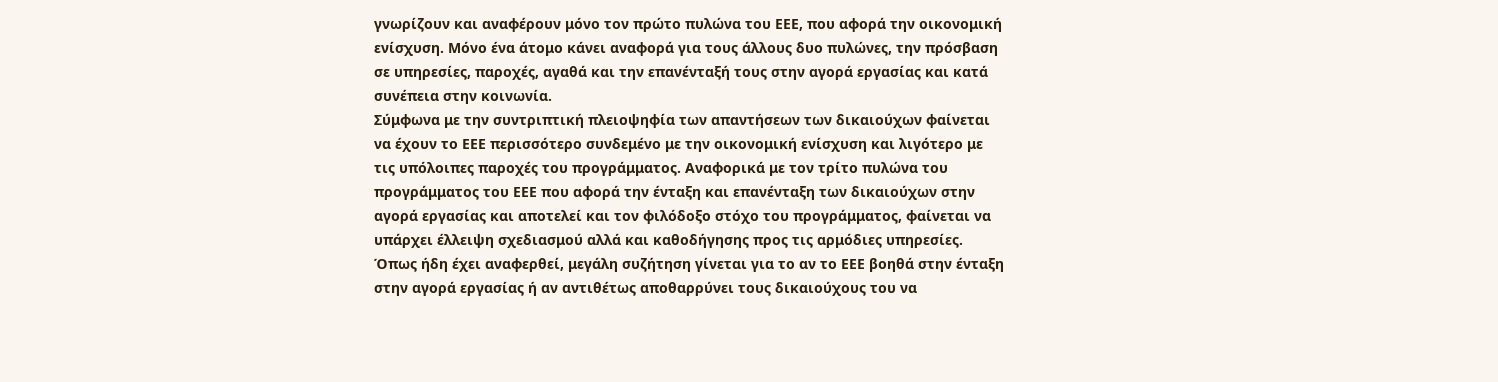γνωρίζουν και αναφέρουν μόνο τον πρώτο πυλώνα του ΕΕΕ, που αφορά την οικονομική ενίσχυση. Μόνο ένα άτομο κάνει αναφορά για τους άλλους δυο πυλώνες, την πρόσβαση σε υπηρεσίες, παροχές, αγαθά και την επανένταξή τους στην αγορά εργασίας και κατά συνέπεια στην κοινωνία.
Σύμφωνα με την συντριπτική πλειοψηφία των απαντήσεων των δικαιούχων φαίνεται να έχουν το ΕΕΕ περισσότερο συνδεμένο με την οικονομική ενίσχυση και λιγότερο με τις υπόλοιπες παροχές του προγράμματος. Αναφορικά με τον τρίτο πυλώνα του προγράμματος του ΕΕΕ που αφορά την ένταξη και επανένταξη των δικαιούχων στην αγορά εργασίας και αποτελεί και τον φιλόδοξο στόχο του προγράμματος, φαίνεται να υπάρχει έλλειψη σχεδιασμού αλλά και καθοδήγησης προς τις αρμόδιες υπηρεσίες.
Όπως ήδη έχει αναφερθεί, μεγάλη συζήτηση γίνεται για το αν το ΕΕΕ βοηθά στην ένταξη στην αγορά εργασίας ή αν αντιθέτως αποθαρρύνει τους δικαιούχους του να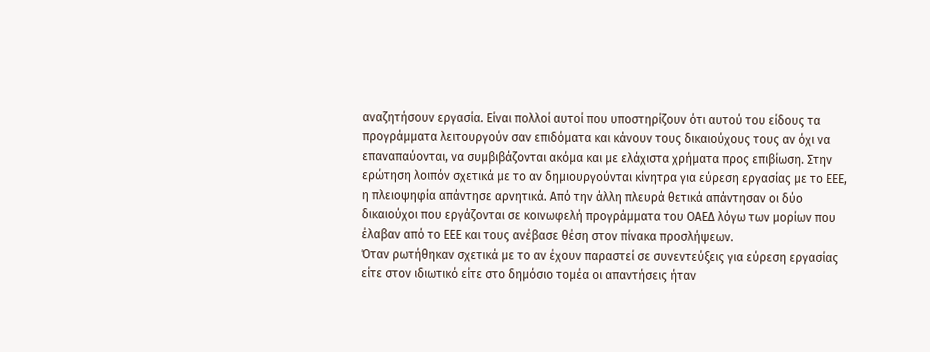αναζητήσουν εργασία. Είναι πολλοί αυτοί που υποστηρίζουν ότι αυτού του είδους τα προγράμματα λειτουργούν σαν επιδόματα και κάνουν τους δικαιούχους τους αν όχι να επαναπαύονται, να συμβιβάζονται ακόμα και με ελάχιστα χρήματα προς επιβίωση. Στην ερώτηση λοιπόν σχετικά με το αν δημιουργούνται κίνητρα για εύρεση εργασίας με το ΕΕΕ, η πλειοψηφία απάντησε αρνητικά. Από την άλλη πλευρά θετικά απάντησαν οι δύο δικαιούχοι που εργάζονται σε κοινωφελή προγράμματα του ΟΑΕΔ λόγω των μορίων που έλαβαν από το ΕΕΕ και τους ανέβασε θέση στον πίνακα προσλήψεων.
Όταν ρωτήθηκαν σχετικά με το αν έχουν παραστεί σε συνεντεύξεις για εύρεση εργασίας είτε στον ιδιωτικό είτε στο δημόσιο τομέα οι απαντήσεις ήταν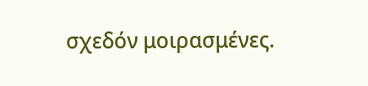σχεδόν μοιρασμένες.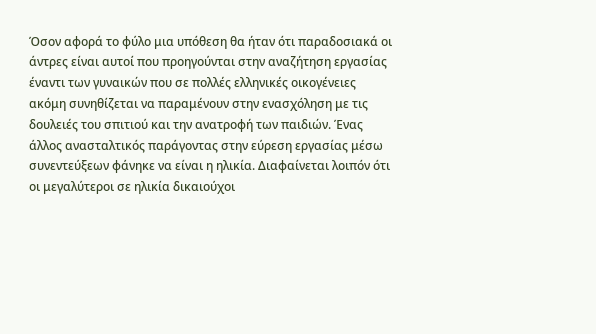Όσον αφορά το φύλο μια υπόθεση θα ήταν ότι παραδοσιακά οι άντρες είναι αυτοί που προηγούνται στην αναζήτηση εργασίας έναντι των γυναικών που σε πολλές ελληνικές οικογένειες ακόμη συνηθίζεται να παραμένουν στην ενασχόληση με τις δουλειές του σπιτιού και την ανατροφή των παιδιών. Ένας άλλος ανασταλτικός παράγοντας στην εύρεση εργασίας μέσω συνεντεύξεων φάνηκε να είναι η ηλικία. Διαφαίνεται λοιπόν ότι οι μεγαλύτεροι σε ηλικία δικαιούχοι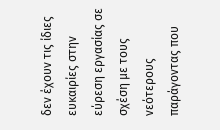δεν έχουν τις ίδιες ευκαιρίες στην εύρεση εργασίας σε σχέση με τους νεότερους παράγοντας που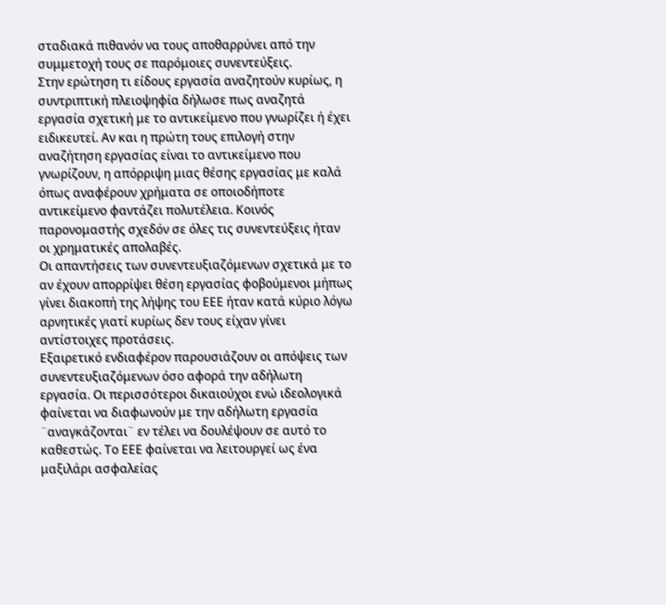σταδιακά πιθανόν να τους αποθαρρύνει από την συμμετοχή τους σε παρόμοιες συνεντεύξεις.
Στην ερώτηση τι είδους εργασία αναζητούν κυρίως, η συντριπτική πλειοψηφία δήλωσε πως αναζητά εργασία σχετική με το αντικείμενο που γνωρίζει ή έχει ειδικευτεί. Αν και η πρώτη τους επιλογή στην αναζήτηση εργασίας είναι το αντικείμενο που γνωρίζουν, η απόρριψη μιας θέσης εργασίας με καλά όπως αναφέρουν χρήματα σε οποιοδήποτε αντικείμενο φαντάζει πολυτέλεια. Κοινός παρονομαστής σχεδόν σε όλες τις συνεντεύξεις ήταν οι χρηματικές απολαβές.
Οι απαντήσεις των συνεντευξιαζόμενων σχετικά με το αν έχουν απορρίψει θέση εργασίας φοβούμενοι μήπως γίνει διακοπή της λήψης του ΕΕΕ ήταν κατά κύριο λόγω αρνητικές γιατί κυρίως δεν τους είχαν γίνει αντίστοιχες προτάσεις.
Εξαιρετικό ενδιαφέρον παρουσιάζουν οι απόψεις των συνεντευξιαζόμενων όσο αφορά την αδήλωτη εργασία. Οι περισσότεροι δικαιούχοι ενώ ιδεολογικά φαίνεται να διαφωνούν με την αδήλωτη εργασία ¨αναγκάζονται¨ εν τέλει να δουλέψουν σε αυτό το καθεστώς. Το ΕΕΕ φαίνεται να λειτουργεί ως ένα μαξιλάρι ασφαλείας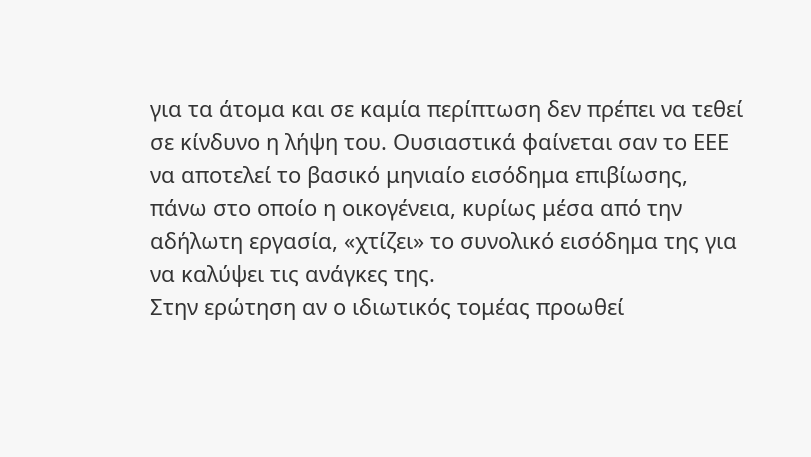για τα άτομα και σε καμία περίπτωση δεν πρέπει να τεθεί σε κίνδυνο η λήψη του. Ουσιαστικά φαίνεται σαν το ΕΕΕ να αποτελεί το βασικό μηνιαίο εισόδημα επιβίωσης, πάνω στο οποίο η οικογένεια, κυρίως μέσα από την αδήλωτη εργασία, «χτίζει» το συνολικό εισόδημα της για να καλύψει τις ανάγκες της.
Στην ερώτηση αν ο ιδιωτικός τομέας προωθεί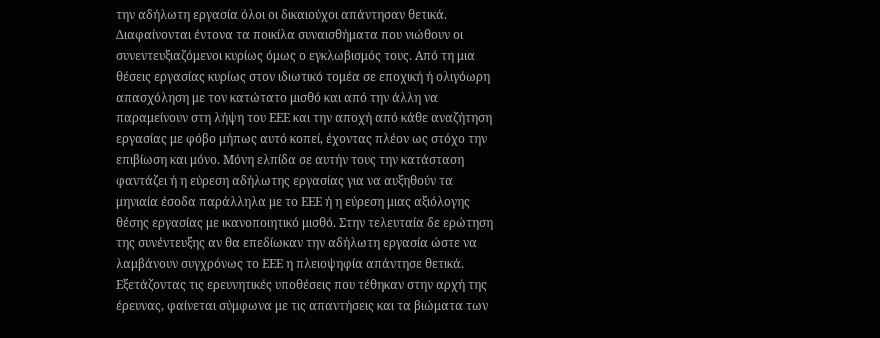την αδήλωτη εργασία όλοι οι δικαιούχοι απάντησαν θετικά. Διαφαίνονται έντονα τα ποικίλα συναισθήματα που νιώθουν οι συνεντευξιαζόμενοι κυρίως όμως ο εγκλωβισμός τους. Από τη μια θέσεις εργασίας κυρίως στον ιδιωτικό τομέα σε εποχική ή ολιγόωρη απασχόληση με τον κατώτατο μισθό και από την άλλη να παραμείνουν στη λήψη του ΕΕΕ και την αποχή από κάθε αναζήτηση εργασίας με φόβο μήπως αυτό κοπεί, έχοντας πλέον ως στόχο την επιβίωση και μόνο. Μόνη ελπίδα σε αυτήν τους την κατάσταση φαντάζει ή η εύρεση αδήλωτης εργασίας για να αυξηθούν τα μηνιαία έσοδα παράλληλα με το ΕΕΕ ή η εύρεση μιας αξιόλογης θέσης εργασίας με ικανοποιητικό μισθό. Στην τελευταία δε ερώτηση της συνέντευξης αν θα επεδίωκαν την αδήλωτη εργασία ώστε να λαμβάνουν συγχρόνως το ΕΕΕ η πλειοψηφία απάντησε θετικά.
Εξετάζοντας τις ερευνητικές υποθέσεις που τέθηκαν στην αρχή της έρευνας, φαίνεται σύμφωνα με τις απαντήσεις και τα βιώματα των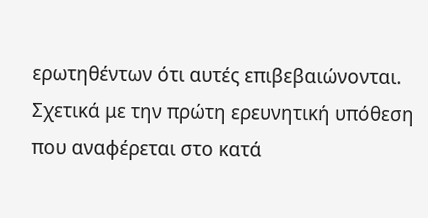ερωτηθέντων ότι αυτές επιβεβαιώνονται. Σχετικά με την πρώτη ερευνητική υπόθεση που αναφέρεται στο κατά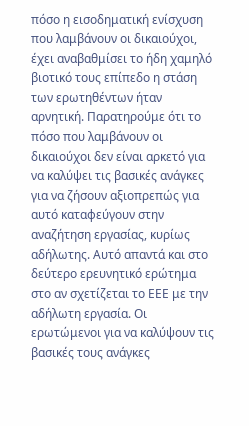πόσο η εισοδηματική ενίσχυση που λαμβάνουν οι δικαιούχοι, έχει αναβαθμίσει το ήδη χαμηλό βιοτικό τους επίπεδο η στάση των ερωτηθέντων ήταν αρνητική. Παρατηρούμε ότι το πόσο που λαμβάνουν οι δικαιούχοι δεν είναι αρκετό για να καλύψει τις βασικές ανάγκες για να ζήσουν αξιοπρεπώς για αυτό καταφεύγουν στην αναζήτηση εργασίας, κυρίως αδήλωτης. Αυτό απαντά και στο δεύτερο ερευνητικό ερώτημα στο αν σχετίζεται το ΕΕΕ με την αδήλωτη εργασία. Οι ερωτώμενοι για να καλύψουν τις βασικές τους ανάγκες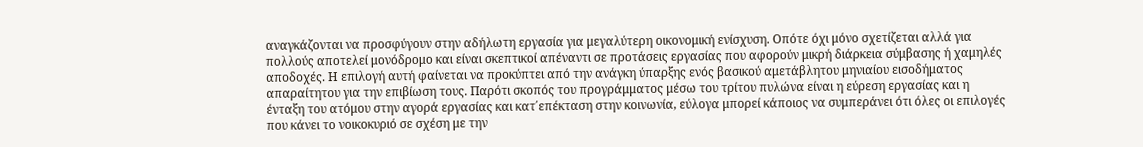αναγκάζονται να προσφύγουν στην αδήλωτη εργασία για μεγαλύτερη οικονομική ενίσχυση. Οπότε όχι μόνο σχετίζεται αλλά για πολλούς αποτελεί μονόδρομο και είναι σκεπτικοί απέναντι σε προτάσεις εργασίας που αφορούν μικρή διάρκεια σύμβασης ή χαμηλές αποδοχές. Η επιλογή αυτή φαίνεται να προκύπτει από την ανάγκη ύπαρξης ενός βασικού αμετάβλητου μηνιαίου εισοδήματος απαραίτητου για την επιβίωση τους. Παρότι σκοπός του προγράμματος μέσω του τρίτου πυλώνα είναι η εύρεση εργασίας και η ένταξη του ατόμου στην αγορά εργασίας και κατ΄επέκταση στην κοινωνία, εύλογα μπορεί κάποιος να συμπεράνει ότι όλες οι επιλογές που κάνει το νοικοκυριό σε σχέση με την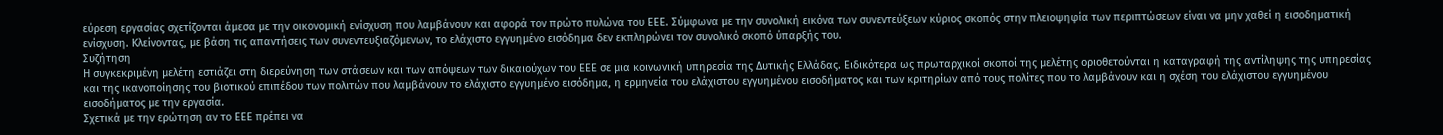εύρεση εργασίας σχετίζονται άμεσα με την οικονομική ενίσχυση που λαμβάνουν και αφορά τον πρώτο πυλώνα του ΕΕΕ. Σύμφωνα με την συνολική εικόνα των συνεντεύξεων κύριος σκοπός στην πλειοψηφία των περιπτώσεων είναι να μην χαθεί η εισοδηματική ενίσχυση. Κλείνοντας, με βάση τις απαντήσεις των συνεντευξιαζόμενων, το ελάχιστο εγγυημένο εισόδημα δεν εκπληρώνει τον συνολικό σκοπό ύπαρξής του.
Συζήτηση
Η συγκεκριμένη μελέτη εστιάζει στη διερεύνηση των στάσεων και των απόψεων των δικαιούχων του ΕΕΕ σε μια κοινωνική υπηρεσία της Δυτικής Ελλάδας. Ειδικότερα ως πρωταρχικοί σκοποί της μελέτης οριοθετούνται η καταγραφή της αντίληψης της υπηρεσίας και της ικανοποίησης του βιοτικού επιπέδου των πολιτών που λαμβάνουν το ελάχιστο εγγυημένο εισόδημα, η ερμηνεία του ελάχιστου εγγυημένου εισοδήματος και των κριτηρίων από τους πολίτες που το λαμβάνουν και η σχέση του ελάχιστου εγγυημένου εισοδήματος με την εργασία.
Σχετικά με την ερώτηση αν το ΕΕΕ πρέπει να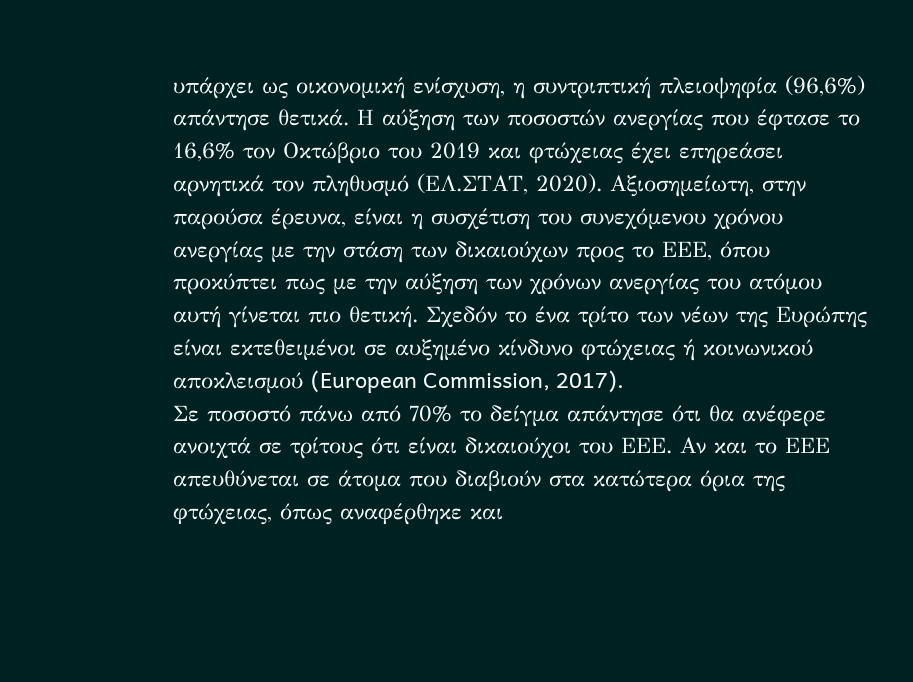υπάρχει ως οικονομική ενίσχυση, η συντριπτική πλειοψηφία (96,6%) απάντησε θετικά. Η αύξηση των ποσοστών ανεργίας που έφτασε το 16,6% τον Οκτώβριο του 2019 και φτώχειας έχει επηρεάσει αρνητικά τον πληθυσμό (ΕΛ.ΣΤΑΤ, 2020). Αξιοσημείωτη, στην παρούσα έρευνα, είναι η συσχέτιση του συνεχόμενου χρόνου ανεργίας με την στάση των δικαιούχων προς το ΕΕΕ, όπου προκύπτει πως με την αύξηση των χρόνων ανεργίας του ατόμου αυτή γίνεται πιο θετική. Σχεδόν το ένα τρίτο των νέων της Ευρώπης είναι εκτεθειμένοι σε αυξημένο κίνδυνο φτώχειας ή κοινωνικού αποκλεισμού (European Commission, 2017).
Σε ποσοστό πάνω από 70% το δείγμα απάντησε ότι θα ανέφερε ανοιχτά σε τρίτους ότι είναι δικαιούχοι του ΕΕΕ. Αν και το ΕΕΕ απευθύνεται σε άτομα που διαβιούν στα κατώτερα όρια της φτώχειας, όπως αναφέρθηκε και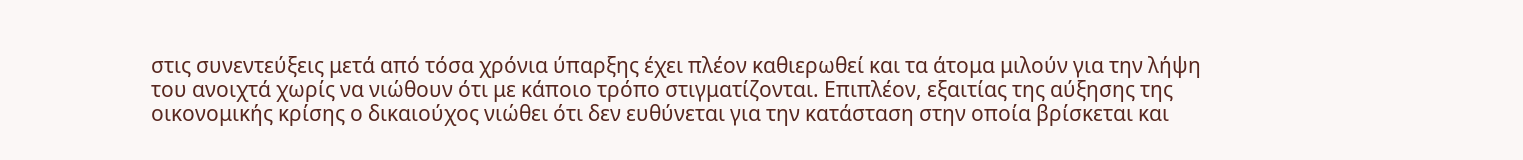στις συνεντεύξεις μετά από τόσα χρόνια ύπαρξης έχει πλέον καθιερωθεί και τα άτομα μιλούν για την λήψη του ανοιχτά χωρίς να νιώθουν ότι με κάποιο τρόπο στιγματίζονται. Επιπλέον, εξαιτίας της αύξησης της οικονομικής κρίσης ο δικαιούχος νιώθει ότι δεν ευθύνεται για την κατάσταση στην οποία βρίσκεται και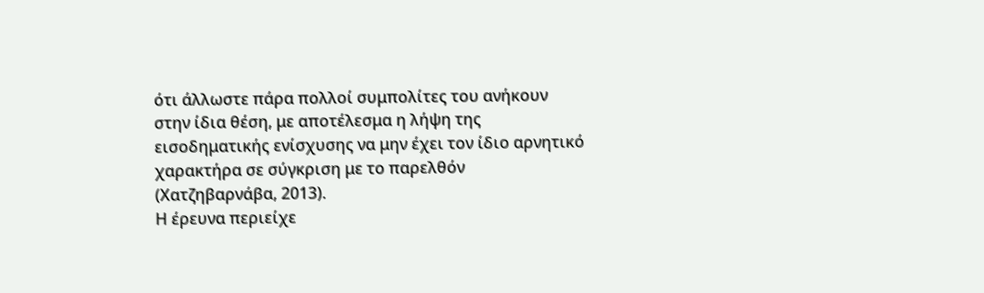ότι άλλωστε πάρα πολλοί συμπολίτες του ανήκουν στην ίδια θέση, με αποτέλεσμα η λήψη της εισοδηματικής ενίσχυσης να μην έχει τον ίδιο αρνητικό χαρακτήρα σε σύγκριση με το παρελθόν (Χατζηβαρνάβα, 2013).
Η έρευνα περιείχε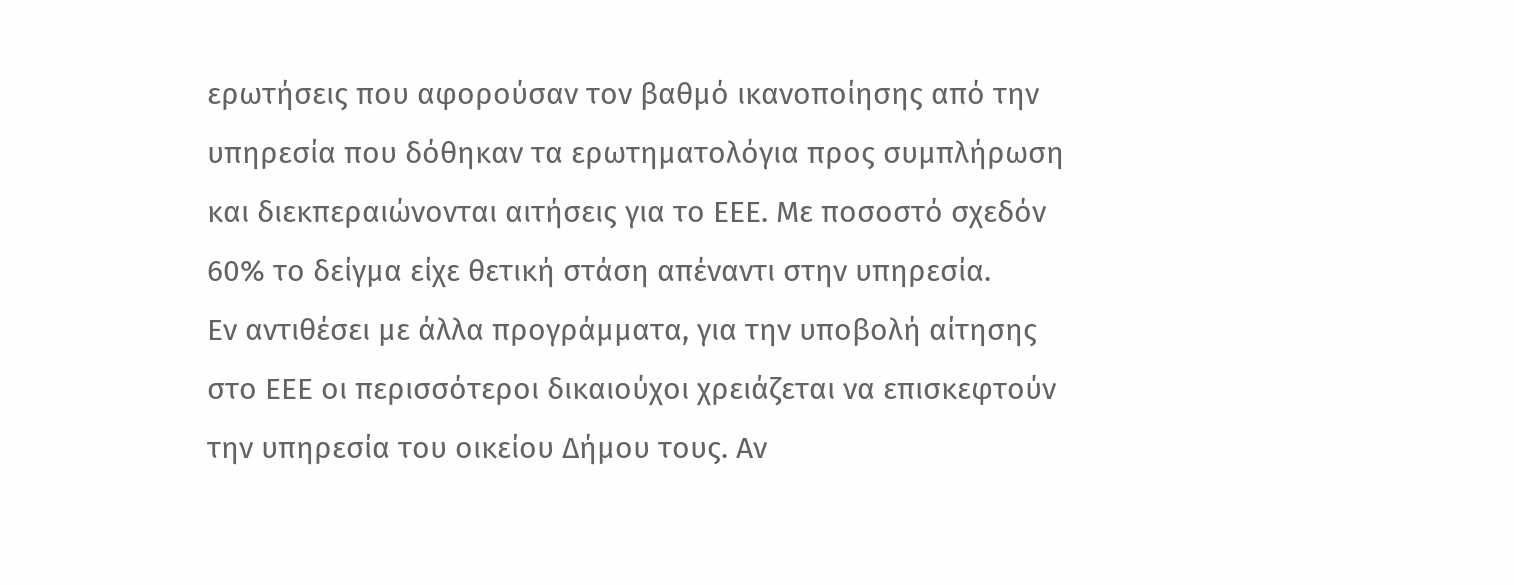ερωτήσεις που αφορούσαν τον βαθμό ικανοποίησης από την υπηρεσία που δόθηκαν τα ερωτηματολόγια προς συμπλήρωση και διεκπεραιώνονται αιτήσεις για το ΕΕΕ. Με ποσοστό σχεδόν 60% το δείγμα είχε θετική στάση απέναντι στην υπηρεσία.
Εν αντιθέσει με άλλα προγράμματα, για την υποβολή αίτησης στο ΕΕΕ οι περισσότεροι δικαιούχοι χρειάζεται να επισκεφτούν την υπηρεσία του οικείου Δήμου τους. Αν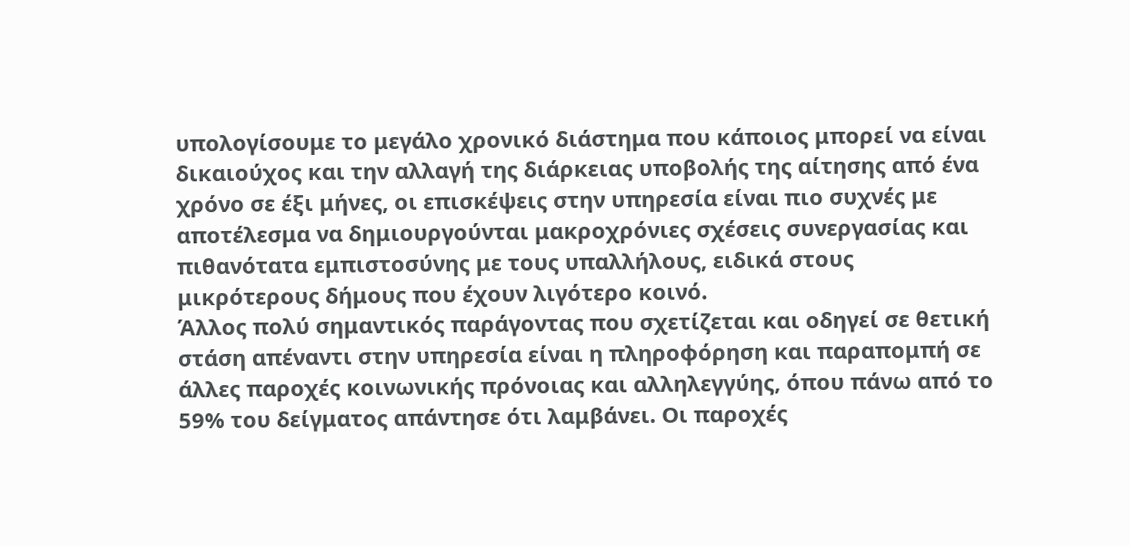υπολογίσουμε το μεγάλο χρονικό διάστημα που κάποιος μπορεί να είναι δικαιούχος και την αλλαγή της διάρκειας υποβολής της αίτησης από ένα χρόνο σε έξι μήνες, οι επισκέψεις στην υπηρεσία είναι πιο συχνές με αποτέλεσμα να δημιουργούνται μακροχρόνιες σχέσεις συνεργασίας και πιθανότατα εμπιστοσύνης με τους υπαλλήλους, ειδικά στους μικρότερους δήμους που έχουν λιγότερο κοινό.
Άλλος πολύ σημαντικός παράγοντας που σχετίζεται και οδηγεί σε θετική στάση απέναντι στην υπηρεσία είναι η πληροφόρηση και παραπομπή σε άλλες παροχές κοινωνικής πρόνοιας και αλληλεγγύης, όπου πάνω από το 59% του δείγματος απάντησε ότι λαμβάνει. Οι παροχές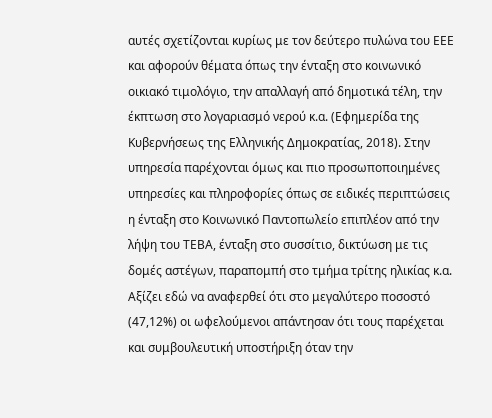αυτές σχετίζονται κυρίως με τον δεύτερο πυλώνα του ΕΕΕ και αφορούν θέματα όπως την ένταξη στο κοινωνικό οικιακό τιμολόγιο, την απαλλαγή από δημοτικά τέλη, την έκπτωση στο λογαριασμό νερού κ.α. (Εφημερίδα της Κυβερνήσεως της Ελληνικής Δημοκρατίας, 2018). Στην υπηρεσία παρέχονται όμως και πιο προσωποποιημένες υπηρεσίες και πληροφορίες όπως σε ειδικές περιπτώσεις η ένταξη στο Κοινωνικό Παντοπωλείο επιπλέον από την λήψη του ΤΕΒΑ, ένταξη στο συσσίτιο, δικτύωση με τις δομές αστέγων, παραπομπή στο τμήμα τρίτης ηλικίας κ.α. Αξίζει εδώ να αναφερθεί ότι στο μεγαλύτερο ποσοστό (47,12%) οι ωφελούμενοι απάντησαν ότι τους παρέχεται και συμβουλευτική υποστήριξη όταν την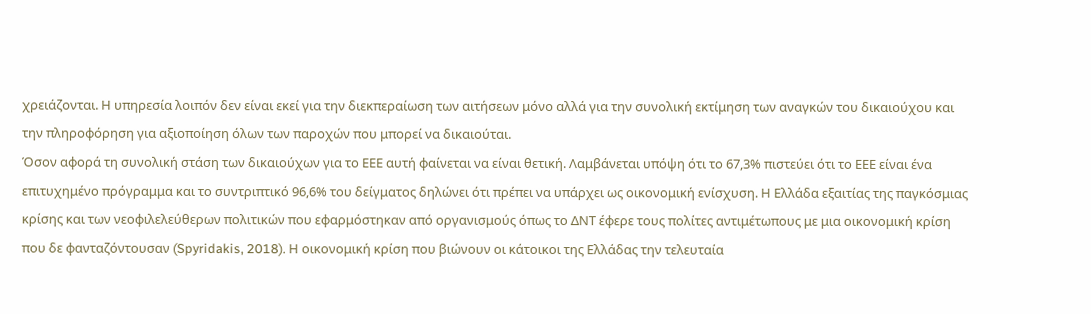χρειάζονται. Η υπηρεσία λοιπόν δεν είναι εκεί για την διεκπεραίωση των αιτήσεων μόνο αλλά για την συνολική εκτίμηση των αναγκών του δικαιούχου και την πληροφόρηση για αξιοποίηση όλων των παροχών που μπορεί να δικαιούται.
Όσον αφορά τη συνολική στάση των δικαιούχων για το ΕΕΕ αυτή φαίνεται να είναι θετική. Λαμβάνεται υπόψη ότι το 67,3% πιστεύει ότι το ΕΕΕ είναι ένα επιτυχημένο πρόγραμμα και το συντριπτικό 96,6% του δείγματος δηλώνει ότι πρέπει να υπάρχει ως οικονομική ενίσχυση. Η Ελλάδα εξαιτίας της παγκόσμιας κρίσης και των νεοφιλελεύθερων πολιτικών που εφαρμόστηκαν από οργανισμούς όπως το ΔΝΤ έφερε τους πολίτες αντιμέτωπους με μια οικονομική κρίση που δε φανταζόντουσαν (Spyridakis, 2018). Η οικονομική κρίση που βιώνουν οι κάτοικοι της Ελλάδας την τελευταία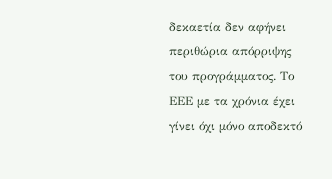δεκαετία δεν αφήνει περιθώρια απόρριψης του προγράμματος. Το ΕΕΕ με τα χρόνια έχει γίνει όχι μόνο αποδεκτό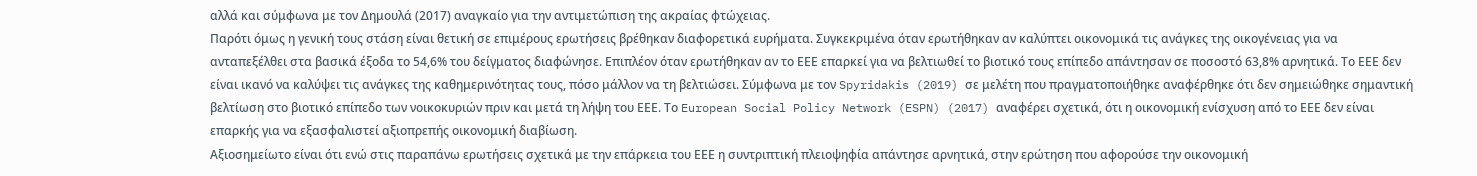αλλά και σύμφωνα με τον Δημουλά (2017) αναγκαίο για την αντιμετώπιση της ακραίας φτώχειας.
Παρότι όμως η γενική τους στάση είναι θετική σε επιμέρους ερωτήσεις βρέθηκαν διαφορετικά ευρήματα. Συγκεκριμένα όταν ερωτήθηκαν αν καλύπτει οικονομικά τις ανάγκες της οικογένειας για να ανταπεξέλθει στα βασικά έξοδα το 54,6% του δείγματος διαφώνησε. Επιπλέον όταν ερωτήθηκαν αν το ΕΕΕ επαρκεί για να βελτιωθεί το βιοτικό τους επίπεδο απάντησαν σε ποσοστό 63,8% αρνητικά. Το ΕΕΕ δεν είναι ικανό να καλύψει τις ανάγκες της καθημερινότητας τους, πόσο μάλλον να τη βελτιώσει. Σύμφωνα με τον Spyridakis (2019) σε μελέτη που πραγματοποιήθηκε αναφέρθηκε ότι δεν σημειώθηκε σημαντική βελτίωση στο βιοτικό επίπεδο των νοικοκυριών πριν και μετά τη λήψη του ΕΕΕ. Το European Social Policy Network (ESPN) (2017) αναφέρει σχετικά, ότι η οικονομική ενίσχυση από το ΕΕΕ δεν είναι επαρκής για να εξασφαλιστεί αξιοπρεπής οικονομική διαβίωση.
Αξιοσημείωτο είναι ότι ενώ στις παραπάνω ερωτήσεις σχετικά με την επάρκεια του ΕΕΕ η συντριπτική πλειοψηφία απάντησε αρνητικά, στην ερώτηση που αφορούσε την οικονομική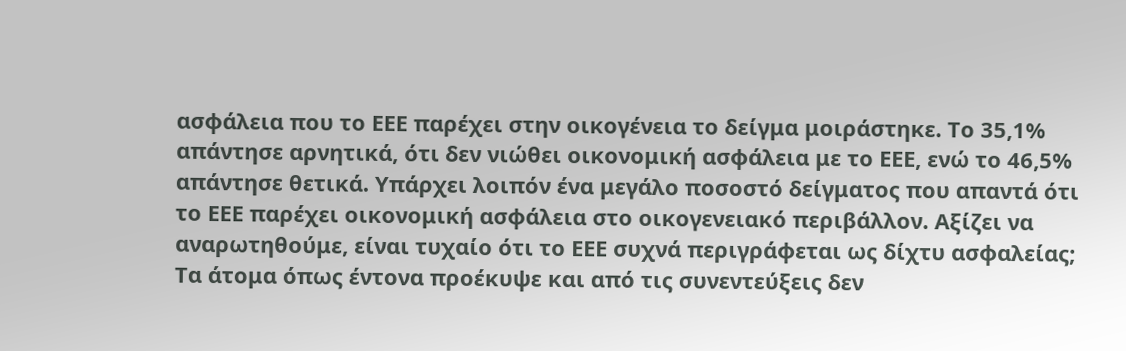ασφάλεια που το ΕΕΕ παρέχει στην οικογένεια το δείγμα μοιράστηκε. Το 35,1% απάντησε αρνητικά, ότι δεν νιώθει οικονομική ασφάλεια με το ΕΕΕ, ενώ το 46,5% απάντησε θετικά. Υπάρχει λοιπόν ένα μεγάλο ποσοστό δείγματος που απαντά ότι το ΕΕΕ παρέχει οικονομική ασφάλεια στο οικογενειακό περιβάλλον. Αξίζει να αναρωτηθούμε, είναι τυχαίο ότι το ΕΕΕ συχνά περιγράφεται ως δίχτυ ασφαλείας; Τα άτομα όπως έντονα προέκυψε και από τις συνεντεύξεις δεν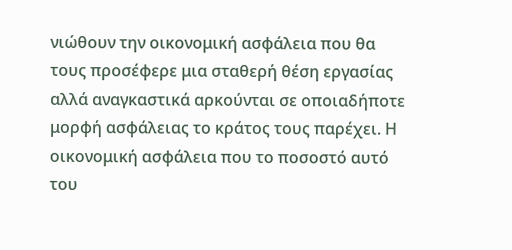νιώθουν την οικονομική ασφάλεια που θα τους προσέφερε μια σταθερή θέση εργασίας αλλά αναγκαστικά αρκούνται σε οποιαδήποτε μορφή ασφάλειας το κράτος τους παρέχει. Η οικονομική ασφάλεια που το ποσοστό αυτό του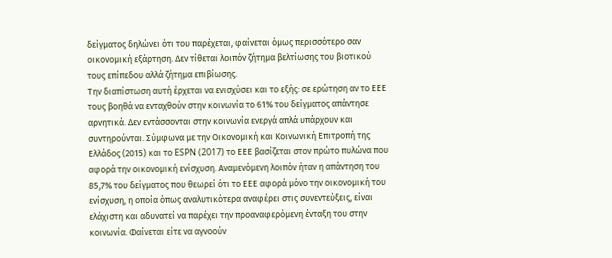δείγματος δηλώνει ότι του παρέχεται, φαίνεται όμως περισσότερο σαν οικονομική εξάρτηση. Δεν τίθεται λοιπόν ζήτημα βελτίωσης του βιοτικού τους επίπεδου αλλά ζήτημα επιβίωσης.
Την διαπίστωση αυτή έρχεται να ενισχύσει και το εξής: σε ερώτηση αν το ΕΕΕ τους βοηθά να ενταχθούν στην κοινωνία το 61% του δείγματος απάντησε αρνητικά. Δεν εντάσσονται στην κοινωνία ενεργά απλά υπάρχουν και συντηρούνται. Σύμφωνα με την Οικονομική και Κοινωνική Επιτροπή της Ελλάδος (2015) και το ESPN (2017) το ΕΕΕ βασίζεται στον πρώτο πυλώνα που αφορά την οικονομική ενίσχυση. Αναμενόμενη λοιπόν ήταν η απάντηση του 85,7% του δείγματος που θεωρεί ότι το ΕΕΕ αφορά μόνο την οικονομική του ενίσχυση, η οποία όπως αναλυτικότερα αναφέρει στις συνεντεύξεις, είναι ελάχιστη και αδυνατεί να παρέχει την προαναφερόμενη ένταξη του στην κοινωνία. Φαίνεται είτε να αγνοούν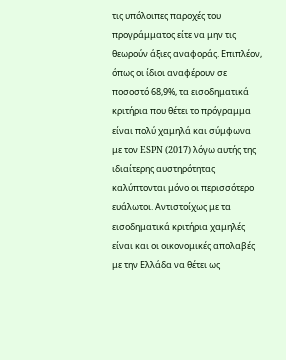τις υπόλοιπες παροχές του προγράμματος είτε να μην τις θεωρούν άξιες αναφοράς. Επιπλέον, όπως οι ίδιοι αναφέρουν σε ποσοστό 68,9%, τα εισοδηματικά κριτήρια που θέτει το πρόγραμμα είναι πολύ χαμηλά και σύμφωνα με τον ESPN (2017) λόγω αυτής της ιδιαίτερης αυστηρότητας καλύπτονται μόνο οι περισσότερο ευάλωτοι. Αντιστοίχως με τα εισοδηματικά κριτήρια χαμηλές είναι και οι οικονομικές απολαβές με την Ελλάδα να θέτει ως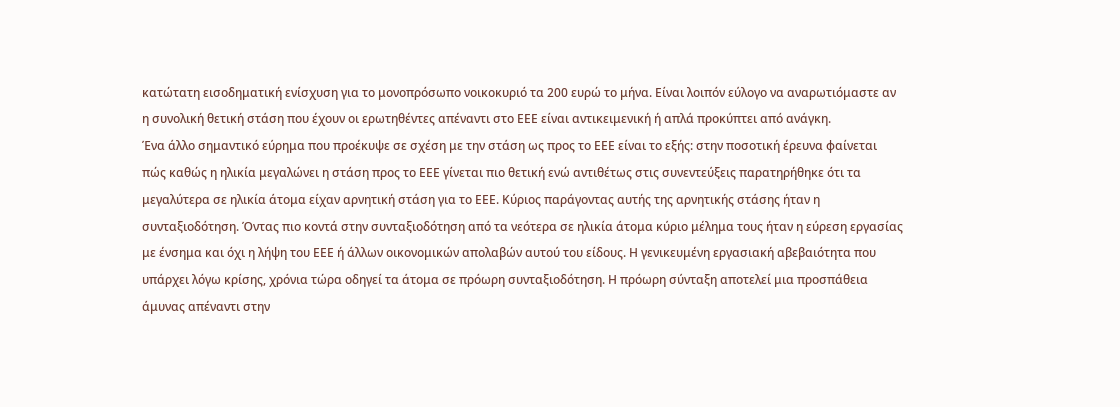κατώτατη εισοδηματική ενίσχυση για το μονοπρόσωπο νοικοκυριό τα 200 ευρώ το μήνα. Είναι λοιπόν εύλογο να αναρωτιόμαστε αν η συνολική θετική στάση που έχουν οι ερωτηθέντες απέναντι στο ΕΕΕ είναι αντικειμενική ή απλά προκύπτει από ανάγκη.
Ένα άλλο σημαντικό εύρημα που προέκυψε σε σχέση με την στάση ως προς το ΕΕΕ είναι το εξής: στην ποσοτική έρευνα φαίνεται πώς καθώς η ηλικία μεγαλώνει η στάση προς το ΕΕΕ γίνεται πιο θετική ενώ αντιθέτως στις συνεντεύξεις παρατηρήθηκε ότι τα μεγαλύτερα σε ηλικία άτομα είχαν αρνητική στάση για το ΕΕΕ. Κύριος παράγοντας αυτής της αρνητικής στάσης ήταν η συνταξιοδότηση. Όντας πιο κοντά στην συνταξιοδότηση από τα νεότερα σε ηλικία άτομα κύριο μέλημα τους ήταν η εύρεση εργασίας με ένσημα και όχι η λήψη του ΕΕΕ ή άλλων οικονομικών απολαβών αυτού του είδους. Η γενικευμένη εργασιακή αβεβαιότητα που υπάρχει λόγω κρίσης, χρόνια τώρα οδηγεί τα άτομα σε πρόωρη συνταξιοδότηση. Η πρόωρη σύνταξη αποτελεί μια προσπάθεια άμυνας απέναντι στην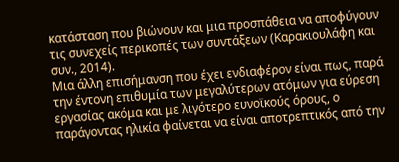κατάσταση που βιώνουν και μια προσπάθεια να αποφύγουν τις συνεχείς περικοπές των συντάξεων (Καρακιουλάφη και συν., 2014).
Μια άλλη επισήμανση που έχει ενδιαφέρον είναι πως, παρά την έντονη επιθυμία των μεγαλύτερων ατόμων για εύρεση εργασίας ακόμα και με λιγότερο ευνοϊκούς όρους, ο παράγοντας ηλικία φαίνεται να είναι αποτρεπτικός από την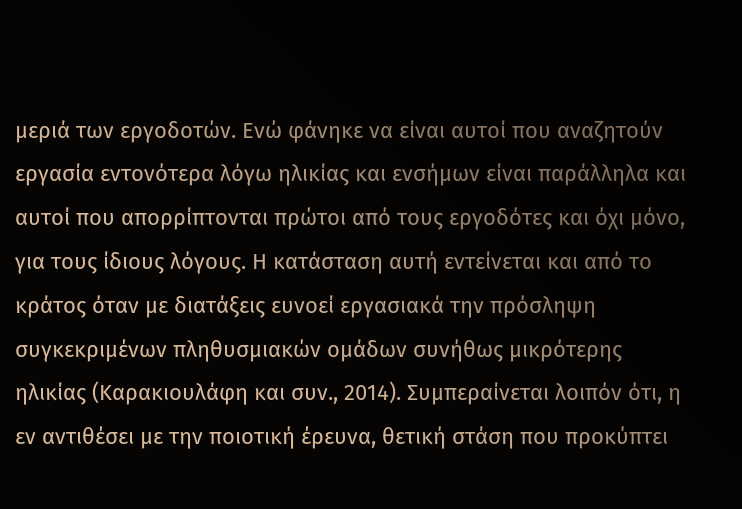μεριά των εργοδοτών. Ενώ φάνηκε να είναι αυτοί που αναζητούν εργασία εντονότερα λόγω ηλικίας και ενσήμων είναι παράλληλα και αυτοί που απορρίπτονται πρώτοι από τους εργοδότες και όχι μόνο, για τους ίδιους λόγους. Η κατάσταση αυτή εντείνεται και από το κράτος όταν με διατάξεις ευνοεί εργασιακά την πρόσληψη συγκεκριμένων πληθυσμιακών ομάδων συνήθως μικρότερης ηλικίας (Καρακιουλάφη και συν., 2014). Συμπεραίνεται λοιπόν ότι, η εν αντιθέσει με την ποιοτική έρευνα, θετική στάση που προκύπτει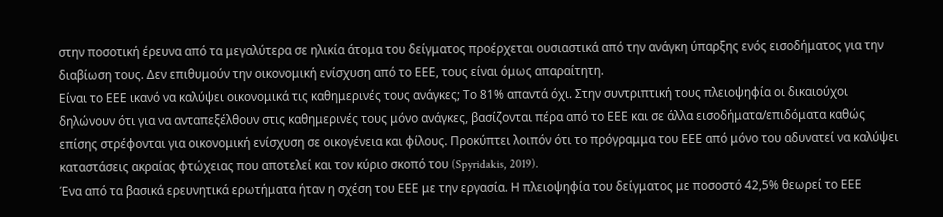στην ποσοτική έρευνα από τα μεγαλύτερα σε ηλικία άτομα του δείγματος προέρχεται ουσιαστικά από την ανάγκη ύπαρξης ενός εισοδήματος για την διαβίωση τους. Δεν επιθυμούν την οικονομική ενίσχυση από το ΕΕΕ, τους είναι όμως απαραίτητη.
Είναι το ΕΕΕ ικανό να καλύψει οικονομικά τις καθημερινές τους ανάγκες; Το 81% απαντά όχι. Στην συντριπτική τους πλειοψηφία οι δικαιούχοι δηλώνουν ότι για να ανταπεξέλθουν στις καθημερινές τους μόνο ανάγκες, βασίζονται πέρα από το ΕΕΕ και σε άλλα εισοδήματα/επιδόματα καθώς επίσης στρέφονται για οικονομική ενίσχυση σε οικογένεια και φίλους. Προκύπτει λοιπόν ότι το πρόγραμμα του ΕΕΕ από μόνο του αδυνατεί να καλύψει καταστάσεις ακραίας φτώχειας που αποτελεί και τον κύριο σκοπό του (Spyridakis, 2019).
Ένα από τα βασικά ερευνητικά ερωτήματα ήταν η σχέση του ΕΕΕ με την εργασία. Η πλειοψηφία του δείγματος με ποσοστό 42,5% θεωρεί το ΕΕΕ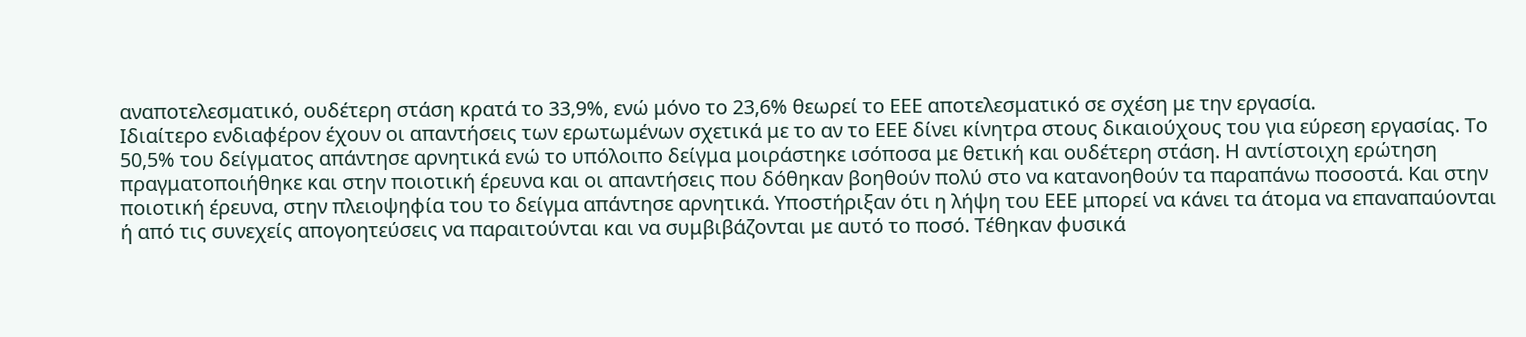αναποτελεσματικό, ουδέτερη στάση κρατά το 33,9%, ενώ μόνο το 23,6% θεωρεί το ΕΕΕ αποτελεσματικό σε σχέση με την εργασία.
Ιδιαίτερο ενδιαφέρον έχουν οι απαντήσεις των ερωτωμένων σχετικά με το αν το ΕΕΕ δίνει κίνητρα στους δικαιούχους του για εύρεση εργασίας. Το 50,5% του δείγματος απάντησε αρνητικά ενώ το υπόλοιπο δείγμα μοιράστηκε ισόποσα με θετική και ουδέτερη στάση. Η αντίστοιχη ερώτηση πραγματοποιήθηκε και στην ποιοτική έρευνα και οι απαντήσεις που δόθηκαν βοηθούν πολύ στο να κατανοηθούν τα παραπάνω ποσοστά. Και στην ποιοτική έρευνα, στην πλειοψηφία του το δείγμα απάντησε αρνητικά. Υποστήριξαν ότι η λήψη του ΕΕΕ μπορεί να κάνει τα άτομα να επαναπαύονται ή από τις συνεχείς απογοητεύσεις να παραιτούνται και να συμβιβάζονται με αυτό το ποσό. Τέθηκαν φυσικά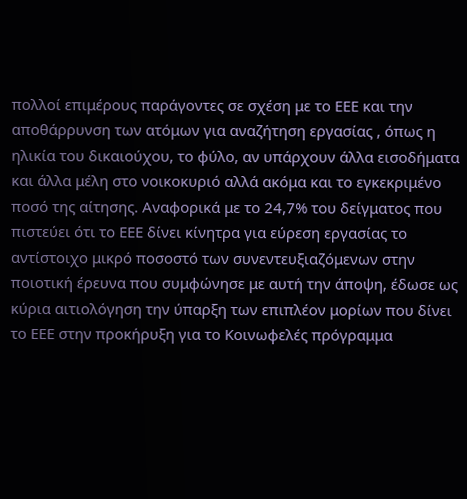πολλοί επιμέρους παράγοντες σε σχέση με το ΕΕΕ και την αποθάρρυνση των ατόμων για αναζήτηση εργασίας , όπως η ηλικία του δικαιούχου, το φύλο, αν υπάρχουν άλλα εισοδήματα και άλλα μέλη στο νοικοκυριό αλλά ακόμα και το εγκεκριμένο ποσό της αίτησης. Αναφορικά με το 24,7% του δείγματος που πιστεύει ότι το ΕΕΕ δίνει κίνητρα για εύρεση εργασίας το αντίστοιχο μικρό ποσοστό των συνεντευξιαζόμενων στην ποιοτική έρευνα που συμφώνησε με αυτή την άποψη, έδωσε ως κύρια αιτιολόγηση την ύπαρξη των επιπλέον μορίων που δίνει το ΕΕΕ στην προκήρυξη για το Κοινωφελές πρόγραμμα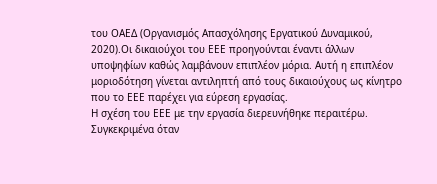του ΟΑΕΔ (Οργανισμός Απασχόλησης Εργατικού Δυναμικού, 2020).Οι δικαιούχοι του ΕΕΕ προηγούνται έναντι άλλων υποψηφίων καθώς λαμβάνουν επιπλέον μόρια. Αυτή η επιπλέον μοριοδότηση γίνεται αντιληπτή από τους δικαιούχους ως κίνητρο που το ΕΕΕ παρέχει για εύρεση εργασίας.
Η σχέση του ΕΕΕ με την εργασία διερευνήθηκε περαιτέρω. Συγκεκριμένα όταν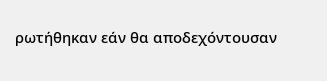ρωτήθηκαν εάν θα αποδεχόντουσαν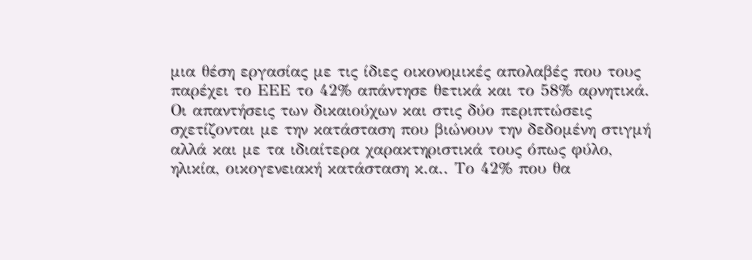μια θέση εργασίας με τις ίδιες οικονομικές απολαβές που τους παρέχει το ΕΕΕ το 42% απάντησε θετικά και το 58% αρνητικά. Οι απαντήσεις των δικαιούχων και στις δύο περιπτώσεις σχετίζονται με την κατάσταση που βιώνουν την δεδομένη στιγμή αλλά και με τα ιδιαίτερα χαρακτηριστικά τους όπως φύλο, ηλικία, οικογενειακή κατάσταση κ.α.. Το 42% που θα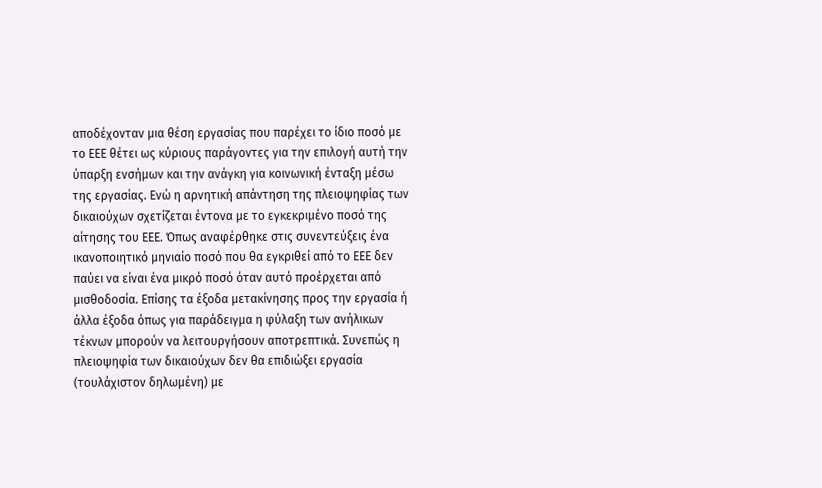αποδέχονταν μια θέση εργασίας που παρέχει το ίδιο ποσό με το ΕΕΕ θέτει ως κύριους παράγοντες για την επιλογή αυτή την ύπαρξη ενσήμων και την ανάγκη για κοινωνική ένταξη μέσω της εργασίας. Ενώ η αρνητική απάντηση της πλειοψηφίας των δικαιούχων σχετίζεται έντονα με το εγκεκριμένο ποσό της αίτησης του ΕΕΕ. Όπως αναφέρθηκε στις συνεντεύξεις ένα ικανοποιητικό μηνιαίο ποσό που θα εγκριθεί από το ΕΕΕ δεν παύει να είναι ένα μικρό ποσό όταν αυτό προέρχεται από μισθοδοσία. Επίσης τα έξοδα μετακίνησης προς την εργασία ή άλλα έξοδα όπως για παράδειγμα η φύλαξη των ανήλικων τέκνων μπορούν να λειτουργήσουν αποτρεπτικά. Συνεπώς η πλειοψηφία των δικαιούχων δεν θα επιδιώξει εργασία (τουλάχιστον δηλωμένη) με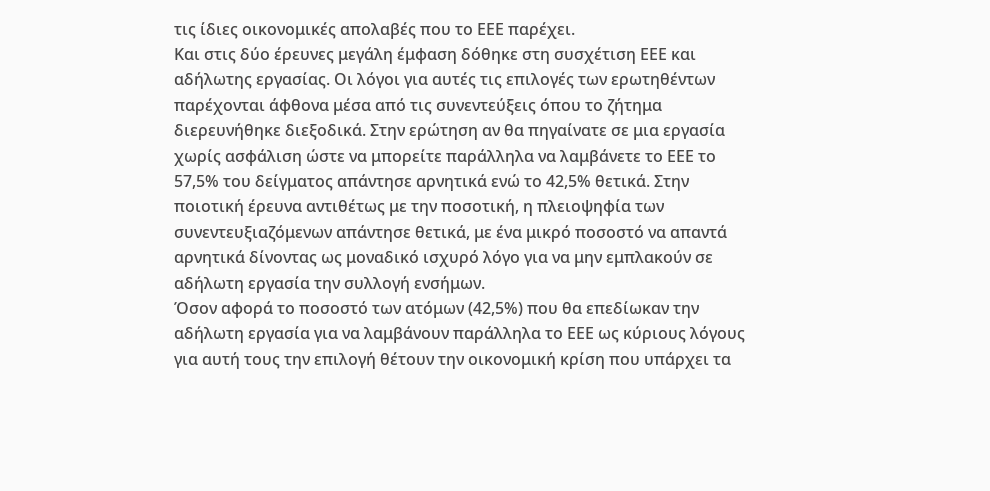τις ίδιες οικονομικές απολαβές που το ΕΕΕ παρέχει.
Και στις δύο έρευνες μεγάλη έμφαση δόθηκε στη συσχέτιση ΕΕΕ και αδήλωτης εργασίας. Οι λόγοι για αυτές τις επιλογές των ερωτηθέντων παρέχονται άφθονα μέσα από τις συνεντεύξεις όπου το ζήτημα διερευνήθηκε διεξοδικά. Στην ερώτηση αν θα πηγαίνατε σε μια εργασία χωρίς ασφάλιση ώστε να μπορείτε παράλληλα να λαμβάνετε το ΕΕΕ το 57,5% του δείγματος απάντησε αρνητικά ενώ το 42,5% θετικά. Στην ποιοτική έρευνα αντιθέτως με την ποσοτική, η πλειοψηφία των συνεντευξιαζόμενων απάντησε θετικά, με ένα μικρό ποσοστό να απαντά αρνητικά δίνοντας ως μοναδικό ισχυρό λόγο για να μην εμπλακούν σε αδήλωτη εργασία την συλλογή ενσήμων.
Όσον αφορά το ποσοστό των ατόμων (42,5%) που θα επεδίωκαν την αδήλωτη εργασία για να λαμβάνουν παράλληλα το ΕΕΕ ως κύριους λόγους για αυτή τους την επιλογή θέτουν την οικονομική κρίση που υπάρχει τα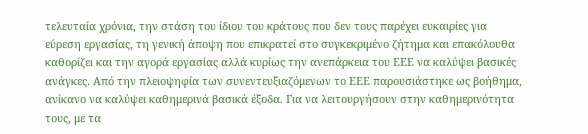τελευταία χρόνια, την στάση του ίδιου του κράτους που δεν τους παρέχει ευκαιρίες για εύρεση εργασίας, τη γενική άποψη που επικρατεί στο συγκεκριμένο ζήτημα και επακόλουθα καθορίζει και την αγορά εργασίας αλλά κυρίως την ανεπάρκεια του ΕΕΕ να καλύψει βασικές ανάγκες. Από την πλειοψηφία των συνεντευξιαζόμενων το ΕΕΕ παρουσιάστηκε ως βοήθημα, ανίκανο να καλύψει καθημερινά βασικά έξοδα. Για να λειτουργήσουν στην καθημερινότητα τους, με τα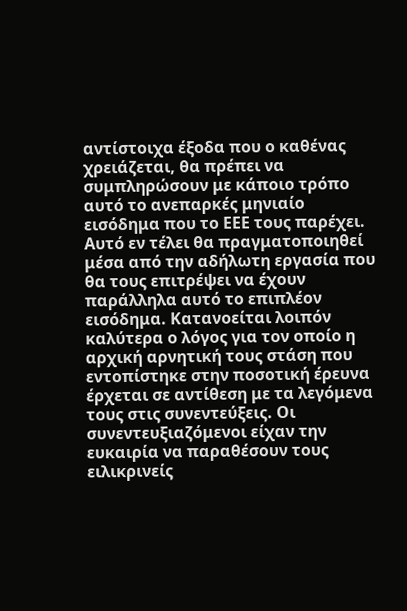αντίστοιχα έξοδα που ο καθένας χρειάζεται, θα πρέπει να συμπληρώσουν με κάποιο τρόπο αυτό το ανεπαρκές μηνιαίο εισόδημα που το ΕΕΕ τους παρέχει. Αυτό εν τέλει θα πραγματοποιηθεί μέσα από την αδήλωτη εργασία που θα τους επιτρέψει να έχουν παράλληλα αυτό το επιπλέον εισόδημα. Κατανοείται λοιπόν καλύτερα ο λόγος για τον οποίο η αρχική αρνητική τους στάση που εντοπίστηκε στην ποσοτική έρευνα έρχεται σε αντίθεση με τα λεγόμενα τους στις συνεντεύξεις. Οι συνεντευξιαζόμενοι είχαν την ευκαιρία να παραθέσουν τους ειλικρινείς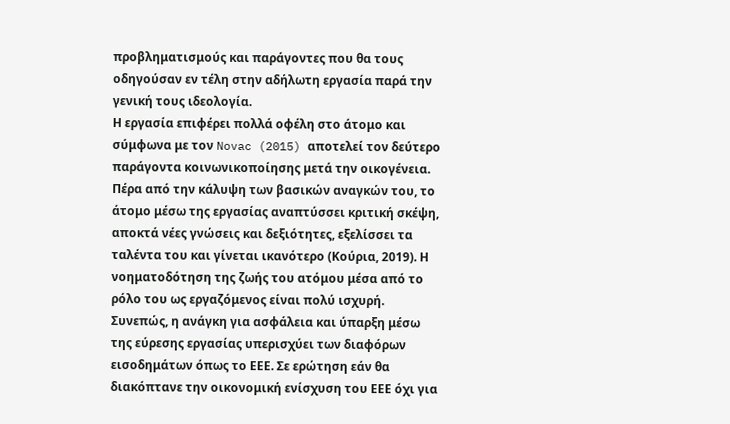προβληματισμούς και παράγοντες που θα τους οδηγούσαν εν τέλη στην αδήλωτη εργασία παρά την γενική τους ιδεολογία.
Η εργασία επιφέρει πολλά οφέλη στο άτομο και σύμφωνα με τον Novac (2015) αποτελεί τον δεύτερο παράγοντα κοινωνικοποίησης μετά την οικογένεια. Πέρα από την κάλυψη των βασικών αναγκών του, το άτομο μέσω της εργασίας αναπτύσσει κριτική σκέψη, αποκτά νέες γνώσεις και δεξιότητες, εξελίσσει τα ταλέντα του και γίνεται ικανότερο (Κούρια, 2019). Η νοηματοδότηση της ζωής του ατόμου μέσα από το ρόλο του ως εργαζόμενος είναι πολύ ισχυρή. Συνεπώς, η ανάγκη για ασφάλεια και ύπαρξη μέσω της εύρεσης εργασίας υπερισχύει των διαφόρων εισοδημάτων όπως το ΕΕΕ. Σε ερώτηση εάν θα διακόπτανε την οικονομική ενίσχυση του ΕΕΕ όχι για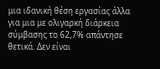μια ιδανική θέση εργασίας άλλα για μια με ολιγαρκή διάρκεια σύμβασης το 62,7% απάντησε θετικά. Δεν είναι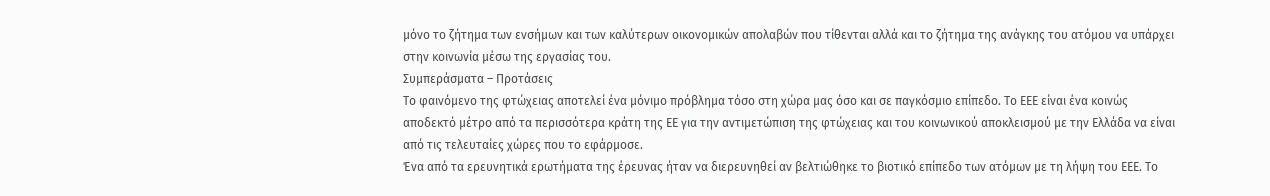μόνο το ζήτημα των ενσήμων και των καλύτερων οικονομικών απολαβών που τίθενται αλλά και το ζήτημα της ανάγκης του ατόμου να υπάρχει στην κοινωνία μέσω της εργασίας του.
Συμπεράσματα – Προτάσεις
Το φαινόμενο της φτώχειας αποτελεί ένα μόνιμο πρόβλημα τόσο στη χώρα μας όσο και σε παγκόσμιο επίπεδο. Το ΕΕΕ είναι ένα κοινώς αποδεκτό μέτρο από τα περισσότερα κράτη της ΕΕ για την αντιμετώπιση της φτώχειας και του κοινωνικού αποκλεισμού με την Ελλάδα να είναι από τις τελευταίες χώρες που το εφάρμοσε.
Ένα από τα ερευνητικά ερωτήματα της έρευνας ήταν να διερευνηθεί αν βελτιώθηκε το βιοτικό επίπεδο των ατόμων με τη λήψη του ΕΕΕ. Το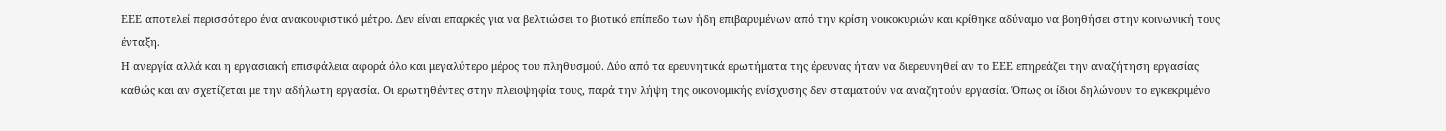ΕΕΕ αποτελεί περισσότερο ένα ανακουφιστικό μέτρο. Δεν είναι επαρκές για να βελτιώσει το βιοτικό επίπεδο των ήδη επιβαρυμένων από την κρίση νοικοκυριών και κρίθηκε αδύναμο να βοηθήσει στην κοινωνική τους ένταξη.
Η ανεργία αλλά και η εργασιακή επισφάλεια αφορά όλο και μεγαλύτερο μέρος του πληθυσμού. Δύο από τα ερευνητικά ερωτήματα της έρευνας ήταν να διερευνηθεί αν το ΕΕΕ επηρεάζει την αναζήτηση εργασίας καθώς και αν σχετίζεται με την αδήλωτη εργασία. Οι ερωτηθέντες στην πλειοψηφία τους, παρά την λήψη της οικονομικής ενίσχυσης δεν σταματούν να αναζητούν εργασία. Όπως οι ίδιοι δηλώνουν το εγκεκριμένο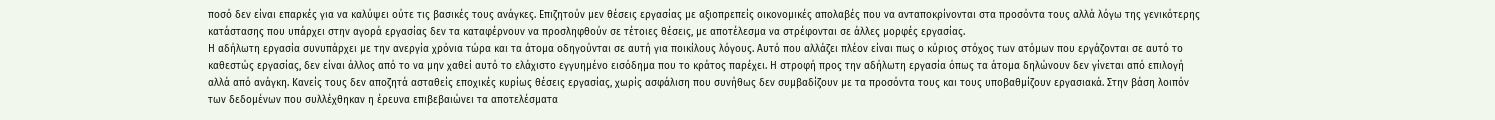ποσό δεν είναι επαρκές για να καλύψει ούτε τις βασικές τους ανάγκες. Επιζητούν μεν θέσεις εργασίας με αξιοπρεπείς οικονομικές απολαβές που να ανταποκρίνονται στα προσόντα τους αλλά λόγω της γενικότερης κατάστασης που υπάρχει στην αγορά εργασίας δεν τα καταφέρνουν να προσληφθούν σε τέτοιες θέσεις, με αποτέλεσμα να στρέφονται σε άλλες μορφές εργασίας.
Η αδήλωτη εργασία συνυπάρχει με την ανεργία χρόνια τώρα και τα άτομα οδηγούνται σε αυτή για ποικίλους λόγους. Αυτό που αλλάζει πλέον είναι πως ο κύριος στόχος των ατόμων που εργάζονται σε αυτό το καθεστώς εργασίας, δεν είναι άλλος από το να μην χαθεί αυτό το ελάχιστο εγγυημένο εισόδημα που το κράτος παρέχει. Η στροφή προς την αδήλωτη εργασία όπως τα άτομα δηλώνουν δεν γίνεται από επιλογή αλλά από ανάγκη. Κανείς τους δεν αποζητά ασταθείς εποχικές κυρίως θέσεις εργασίας, χωρίς ασφάλιση που συνήθως δεν συμβαδίζουν με τα προσόντα τους και τους υποβαθμίζουν εργασιακά. Στην βάση λοιπόν των δεδομένων που συλλέχθηκαν η έρευνα επιβεβαιώνει τα αποτελέσματα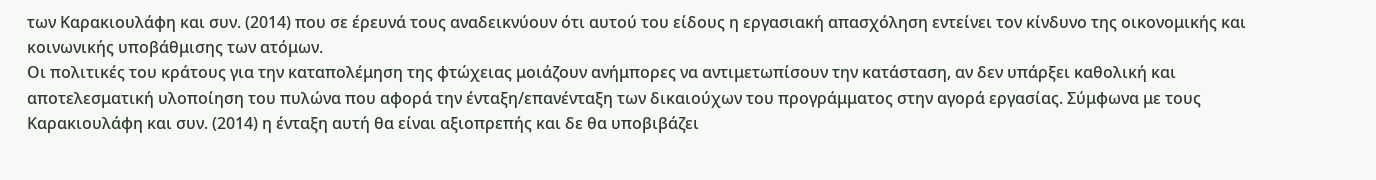των Καρακιουλάφη και συν. (2014) που σε έρευνά τους αναδεικνύουν ότι αυτού του είδους η εργασιακή απασχόληση εντείνει τον κίνδυνο της οικονομικής και κοινωνικής υποβάθμισης των ατόμων.
Οι πολιτικές του κράτους για την καταπολέμηση της φτώχειας μοιάζουν ανήμπορες να αντιμετωπίσουν την κατάσταση, αν δεν υπάρξει καθολική και αποτελεσματική υλοποίηση του πυλώνα που αφορά την ένταξη/επανένταξη των δικαιούχων του προγράμματος στην αγορά εργασίας. Σύμφωνα με τους Καρακιουλάφη και συν. (2014) η ένταξη αυτή θα είναι αξιοπρεπής και δε θα υποβιβάζει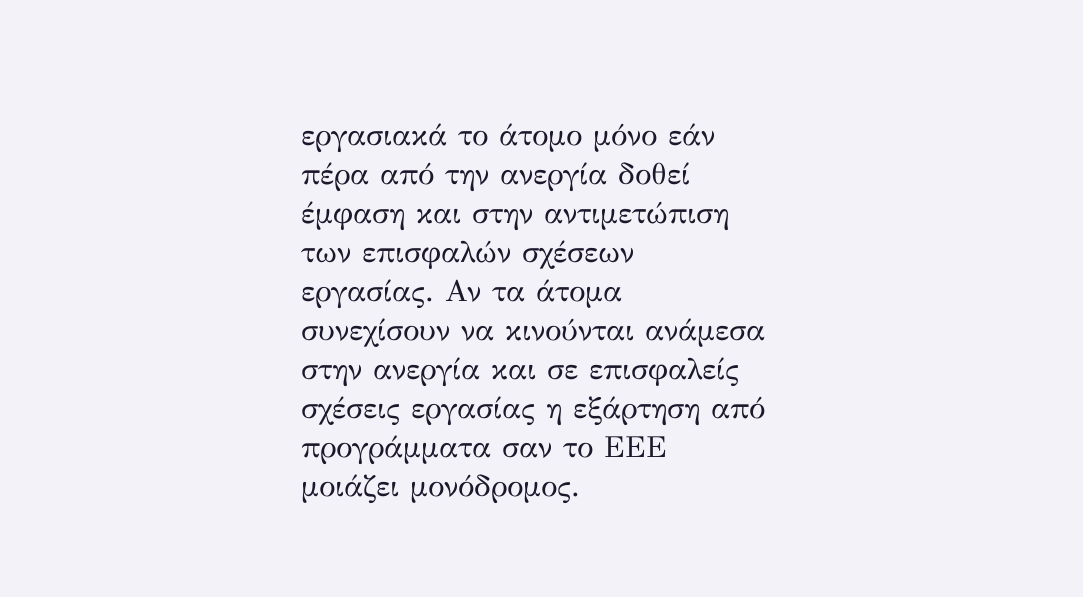εργασιακά το άτομο μόνο εάν πέρα από την ανεργία δοθεί έμφαση και στην αντιμετώπιση των επισφαλών σχέσεων εργασίας. Αν τα άτομα συνεχίσουν να κινούνται ανάμεσα στην ανεργία και σε επισφαλείς σχέσεις εργασίας η εξάρτηση από προγράμματα σαν το ΕΕΕ μοιάζει μονόδρομος.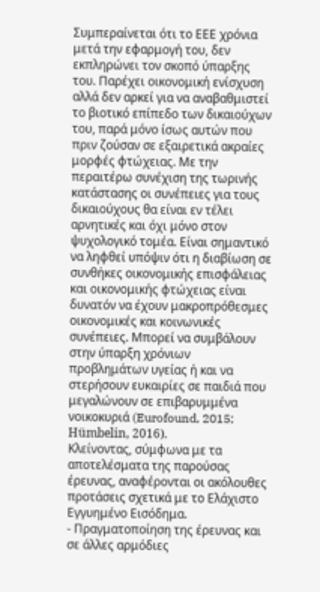Συμπεραίνεται ότι το ΕΕΕ χρόνια μετά την εφαρμογή του, δεν εκπληρώνει τον σκοπό ύπαρξης του. Παρέχει οικονομική ενίσχυση αλλά δεν αρκεί για να αναβαθμιστεί το βιοτικό επίπεδο των δικαιούχων του, παρά μόνο ίσως αυτών που πριν ζούσαν σε εξαιρετικά ακραίες μορφές φτώχειας. Με την περαιτέρω συνέχιση της τωρινής κατάστασης οι συνέπειες για τους δικαιούχους θα είναι εν τέλει αρνητικές και όχι μόνο στον ψυχολογικό τομέα. Είναι σημαντικό να ληφθεί υπόψιν ότι η διαβίωση σε συνθήκες οικονομικής επισφάλειας και οικονομικής φτώχειας είναι δυνατόν να έχουν μακροπρόθεσμες οικονομικές και κοινωνικές συνέπειες. Μπορεί να συμβάλουν στην ύπαρξη χρόνιων προβλημάτων υγείας ή και να στερήσουν ευκαιρίες σε παιδιά που μεγαλώνουν σε επιβαρυμμένα νοικοκυριά (Eurofound, 2015; Hümbelin, 2016).
Κλείνοντας, σύμφωνα με τα αποτελέσματα της παρούσας έρευνας, αναφέρονται οι ακόλουθες προτάσεις σχετικά με το Ελάχιστο Εγγυημένο Εισόδημα.
- Πραγματοποίηση της έρευνας και σε άλλες αρμόδιες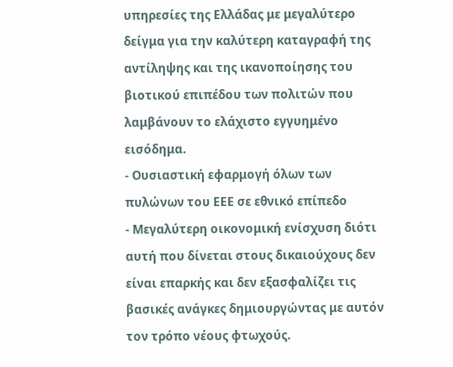υπηρεσίες της Ελλάδας με μεγαλύτερο δείγμα για την καλύτερη καταγραφή της αντίληψης και της ικανοποίησης του βιοτικού επιπέδου των πολιτών που λαμβάνουν το ελάχιστο εγγυημένο εισόδημα.
- Ουσιαστική εφαρμογή όλων των πυλώνων του ΕΕΕ σε εθνικό επίπεδο
- Μεγαλύτερη οικονομική ενίσχυση διότι αυτή που δίνεται στους δικαιούχους δεν είναι επαρκής και δεν εξασφαλίζει τις βασικές ανάγκες δημιουργώντας με αυτόν τον τρόπο νέους φτωχούς.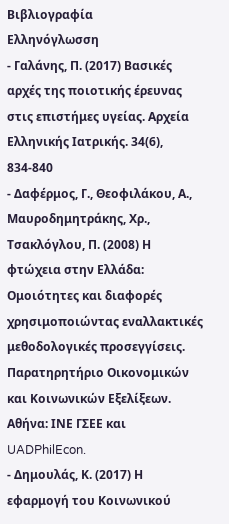Βιβλιογραφία
Ελληνόγλωσση
- Γαλάνης, Π. (2017) Βασικές αρχές της ποιοτικής έρευνας στις επιστήμες υγείας. Αρχεία Ελληνικής Ιατρικής. 34(6), 834-840
- Δαφέρμος, Γ., Θεοφιλάκου, Α., Μαυροδημητράκης, Χρ., Τσακλόγλου, Π. (2008) Η φτώχεια στην Ελλάδα: Ομοιότητες και διαφορές χρησιμοποιώντας εναλλακτικές μεθοδολογικές προσεγγίσεις. Παρατηρητήριο Οικονομικών και Κοινωνικών Εξελίξεων. Αθήνα: ΙΝΕ ΓΣΕΕ και UADPhilEcon.
- Δημουλάς, Κ. (2017) Η εφαρμογή του Κοινωνικού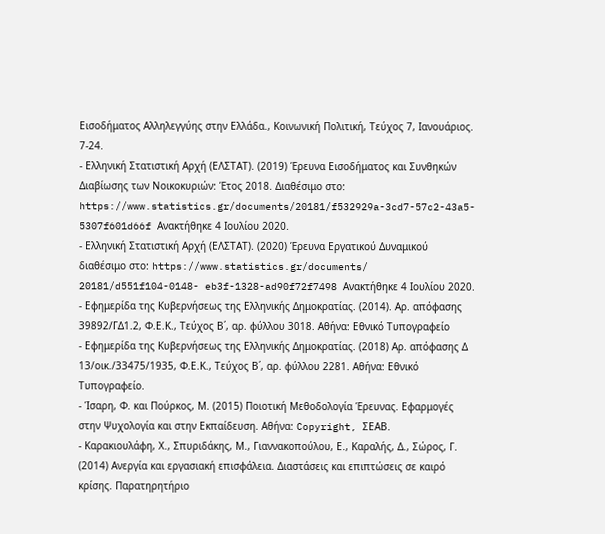Εισοδήματος Αλληλεγγύης στην Ελλάδα., Κοινωνική Πολιτική, Τεύχος 7, Ιανουάριος. 7-24.
- Ελληνική Στατιστική Αρχή (ΕΛΣΤΑΤ). (2019) Έρευνα Εισοδήματος και Συνθηκών Διαβίωσης των Νοικοκυριών: Έτος 2018. Διαθέσιμο στο: https://www.statistics.gr/documents/20181/f532929a-3cd7-57c2-43a5- 5307f601d66f Ανακτήθηκε 4 Ιουλίου 2020.
- Ελληνική Στατιστική Αρχή (ΕΛΣΤΑΤ). (2020) Έρευνα Εργατικού Δυναμικού διαθέσιμο στο: https://www.statistics.gr/documents/ 20181/d551f104-0148- eb3f-1328-ad90f72f7498 Ανακτήθηκε 4 Ιουλίου 2020.
- Εφημερίδα της Κυβερνήσεως της Ελληνικής Δημοκρατίας. (2014). Αρ. απόφασης 39892/ΓΔ1.2, Φ.Ε.Κ., Τεύχος Β΄, αρ. φύλλου 3018. Αθήνα: Εθνικό Τυπογραφείο
- Εφημερίδα της Κυβερνήσεως της Ελληνικής Δημοκρατίας. (2018) Αρ. απόφασης Δ 13/οικ./33475/1935, Φ.Ε.Κ., Τεύχος Β΄, αρ. φύλλου 2281. Αθήνα: Εθνικό Τυπογραφείο.
- Ίσαρη, Φ. και Πούρκος, Μ. (2015) Ποιοτική Μεθοδολογία Έρευνας. Εφαρμογές στην Ψυχολογία και στην Εκπαίδευση. Αθήνα: Copyright, ΣΕΑΒ.
- Καρακιουλάφη, Χ., Σπυριδάκης, Μ., Γιαννακοπούλου, Ε., Καραλής, Δ., Σώρος, Γ. (2014) Ανεργία και εργασιακή επισφάλεια. Διαστάσεις και επιπτώσεις σε καιρό κρίσης. Παρατηρητήριο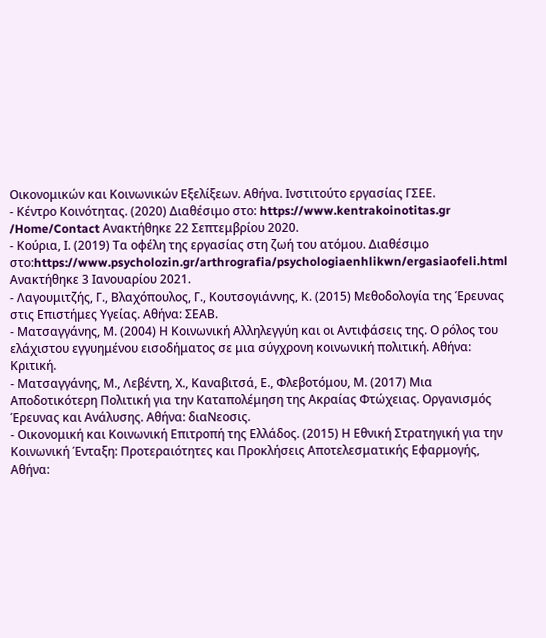Οικονομικών και Κοινωνικών Εξελίξεων. Αθήνα. Ινστιτούτο εργασίας ΓΣΕΕ.
- Κέντρο Κοινότητας. (2020) Διαθέσιμο στο: https://www.kentrakoinotitas.gr /Home/Contact Ανακτήθηκε 22 Σεπτεμβρίου 2020.
- Κούρια, Ι. (2019) Τα οφέλη της εργασίας στη ζωή του ατόμου. Διαθέσιμο στο:https://www.psycholozin.gr/arthrografia/psychologiaenhlikwn/ergasiaofeli.html Ανακτήθηκε 3 Ιανουαρίου 2021.
- Λαγουμιτζής, Γ., Βλαχόπουλος, Γ., Κουτσογιάννης, Κ. (2015) Μεθοδολογία της Έρευνας στις Επιστήμες Υγείας. Αθήνα: ΣΕΑΒ.
- Ματσαγγάνης, Μ. (2004) Η Κοινωνική Αλληλεγγύη και οι Αντιφάσεις της. Ο ρόλος του ελάχιστου εγγυημένου εισοδήματος σε μια σύγχρονη κοινωνική πολιτική. Αθήνα: Κριτική.
- Ματσαγγάνης, Μ., Λεβέντη, Χ., Καναβιτσά, Ε., Φλεβοτόμου, Μ. (2017) Μια Αποδοτικότερη Πολιτική για την Καταπολέμηση της Ακραίας Φτώχειας. Οργανισμός Έρευνας και Ανάλυσης. Αθήνα: διαΝεοσις.
- Οικονομική και Κοινωνική Επιτροπή της Ελλάδος. (2015) Η Εθνική Στρατηγική για την Κοινωνική Ένταξη: Προτεραιότητες και Προκλήσεις Αποτελεσματικής Εφαρμογής, Αθήνα: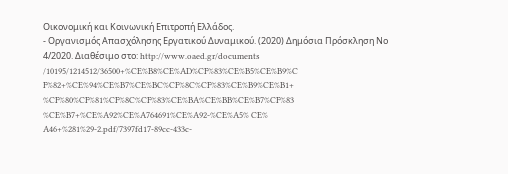Οικονομική και Κοινωνική Επιτροπή Ελλάδος.
- Οργανισμός Απασχόλησης Εργατικού Δυναμικού. (2020) Δημόσια Πρόσκληση Νο 4/2020. Διαθέσιμο στο: http://www.oaed.gr/documents /10195/1214512/36500+%CE%B8%CE%AD%CF%83%CE%B5%CE%B9%C F%82+%CE%94%CE%B7%CE%BC%CF%8C%CF%83%CE%B9%CE%B1+ %CF%80%CF%81%CF%8C%CF%83%CE%BA%CE%BB%CE%B7%CF%83 %CE%B7+%CE%A92%CE%A764691%CE%A92-%CE%A5% CE% A46+%281%29-2.pdf/7397fd17-89cc-433c-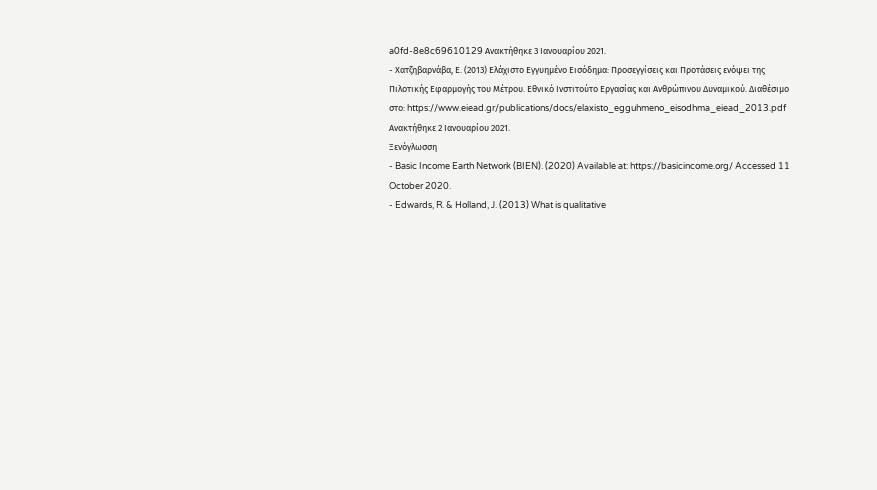a0fd-8e8c69610129 Ανακτήθηκε 3 Ιανουαρίου 2021.
- Χατζηβαρνάβα, Ε. (2013) Ελάχιστο Εγγυημένο Εισόδημα: Προσεγγίσεις και Προτάσεις ενόψει της Πιλοτικής Εφαρμογής του Μέτρου. Εθνικό Ινστιτούτο Εργασίας και Ανθρώπινου Δυναμικού. Διαθέσιμο στο: https://www.eiead.gr/publications/docs/elaxisto_egguhmeno_eisodhma_eiead_2013.pdf Ανακτήθηκε 2 Ιανουαρίου 2021.
Ξενόγλωσση
- Basic Income Earth Network (BIEN). (2020) Available at: https://basicincome.org/ Accessed 11 October 2020.
- Edwards, R. & Holland, J. (2013) What is qualitative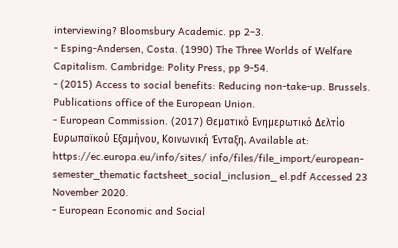interviewing? Bloomsbury Academic. pp 2–3.
- Esping-Andersen, Costa. (1990) The Three Worlds of Welfare Capitalism. Cambridge: Polity Press, pp 9-54.
- (2015) Access to social benefits: Reducing non-take-up. Brussels. Publications office of the European Union.
- European Commission. (2017) Θεματικό Ενημερωτικό Δελτίο Ευρωπαϊκού Εξαμήνου, Κοινωνική Ένταξη. Available at: https://ec.europa.eu/info/sites/ info/files/file_import/european-semester_thematic factsheet_social_inclusion_ el.pdf Accessed 23 November 2020.
- European Economic and Social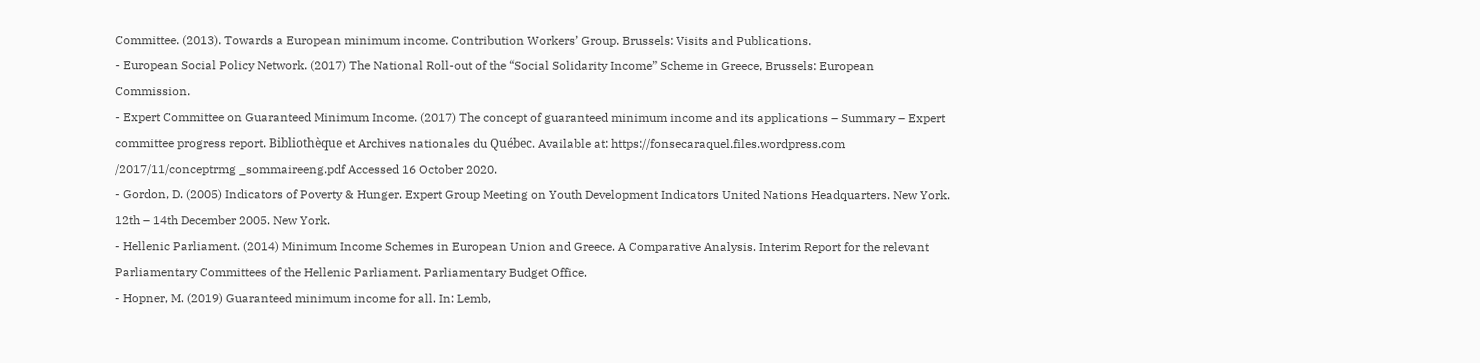Committee. (2013). Towards a European minimum income. Contribution Workers’ Group. Brussels: Visits and Publications.
- European Social Policy Network. (2017) The National Roll-out of the “Social Solidarity Income” Scheme in Greece, Brussels: European Commission.
- Expert Committee on Guaranteed Minimum Income. (2017) The concept of guaranteed minimum income and its applications – Summary – Expert committee progress report. Bibliothèque et Archives nationales du Québec. Available at: https://fonsecaraquel.files.wordpress.com /2017/11/conceptrmg _sommaireeng.pdf Accessed 16 October 2020.
- Gordon, D. (2005) Indicators of Poverty & Hunger. Expert Group Meeting on Youth Development Indicators United Nations Headquarters. New York. 12th – 14th December 2005. New York.
- Hellenic Parliament. (2014) Minimum Income Schemes in European Union and Greece. A Comparative Analysis. Interim Report for the relevant Parliamentary Committees of the Hellenic Parliament. Parliamentary Budget Office.
- Hopner, M. (2019) Guaranteed minimum income for all. In: Lemb,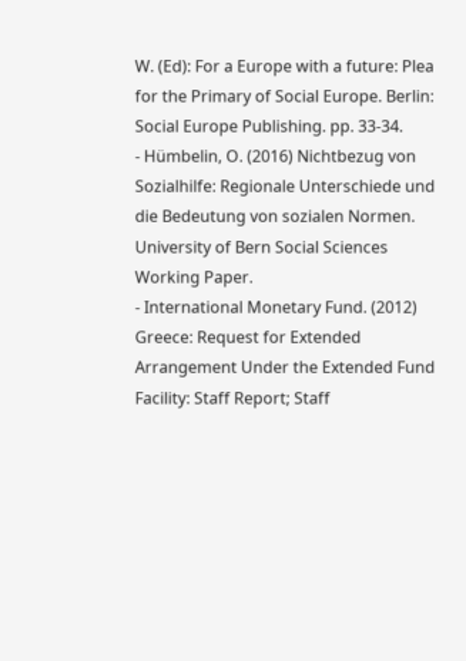W. (Ed): For a Europe with a future: Plea for the Primary of Social Europe. Berlin: Social Europe Publishing. pp. 33-34.
- Hümbelin, O. (2016) Nichtbezug von Sozialhilfe: Regionale Unterschiede und die Bedeutung von sozialen Normen. University of Bern Social Sciences Working Paper.
- International Monetary Fund. (2012) Greece: Request for Extended Arrangement Under the Extended Fund Facility: Staff Report; Staff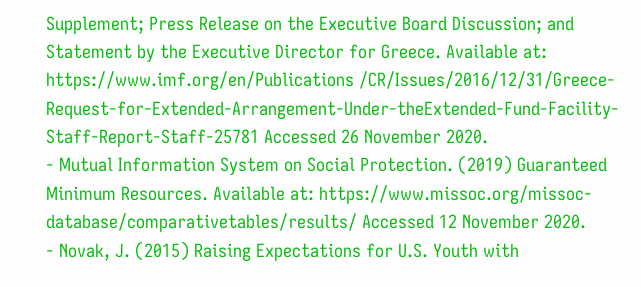Supplement; Press Release on the Executive Board Discussion; and Statement by the Executive Director for Greece. Available at: https://www.imf.org/en/Publications /CR/Issues/2016/12/31/Greece-Request-for-Extended-Arrangement-Under-theExtended-Fund-Facility-Staff-Report-Staff-25781 Accessed 26 November 2020.
- Mutual Information System on Social Protection. (2019) Guaranteed Minimum Resources. Available at: https://www.missoc.org/missoc-database/comparativetables/results/ Accessed 12 November 2020.
- Novak, J. (2015) Raising Expectations for U.S. Youth with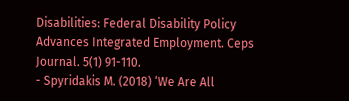Disabilities: Federal Disability Policy Advances Integrated Employment. Ceps Journal. 5(1) 91-110.
- Spyridakis M. (2018) ‘We Are All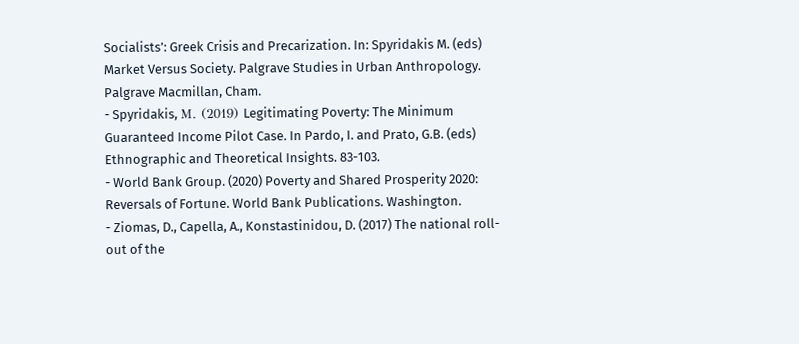Socialists’: Greek Crisis and Precarization. In: Spyridakis M. (eds) Market Versus Society. Palgrave Studies in Urban Anthropology. Palgrave Macmillan, Cham.
- Spyridakis, Μ. (2019) Legitimating Poverty: The Minimum Guaranteed Income Pilot Case. In Pardo, I. and Prato, G.B. (eds) Ethnographic and Theoretical Insights. 83-103.
- World Bank Group. (2020) Poverty and Shared Prosperity 2020: Reversals of Fortune. World Bank Publications. Washington.
- Ziomas, D., Capella, A., Konstastinidou, D. (2017) The national roll-out of the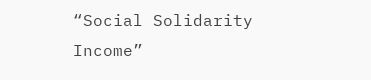“Social Solidarity Income”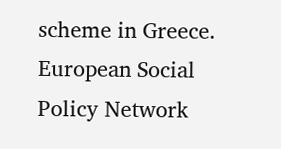scheme in Greece. European Social Policy Network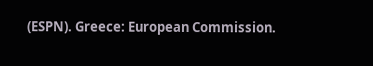(ESPN). Greece: European Commission.